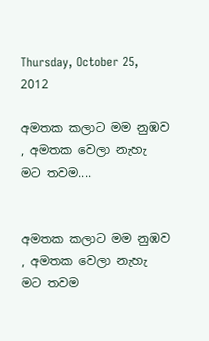Thursday, October 25, 2012

අමතක කලාට මම නුඹව , අමතක වෙලා නැහැ මට තවම....


අමතක කලාට මම නුඹව , අමතක වෙලා නැහැ මට තවම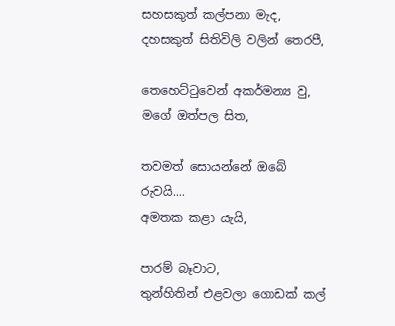සහසකුත් කල්පනා මැද,
දහසකුත් සිතිවිලි වලින් තෙරපී,

තෙහෙට්ටුවෙන් අකර්මන්‍ය වු,
මගේ ඔත්පල සිත,

තවමත් සොයන්නේ ඔබේ රුවයි....
අමතක කළා යැයි,

පාරම් බෑවාට,
තුන්හිතින් එළවලා ගොඩක් කල්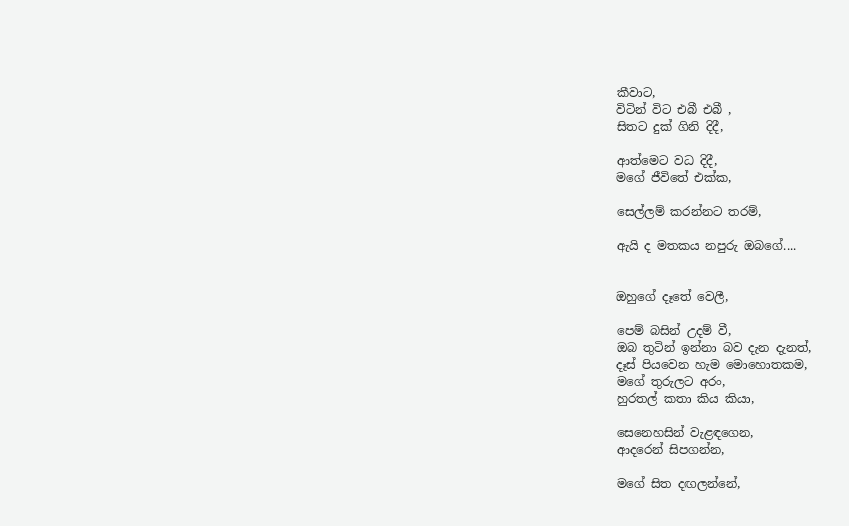කීවාට,
විටින් විට එබී එබී ,
සිතට දුක් ගිනි දිදී,

ආත්මෙට වධ දිදී,
මගේ ජීවිතේ එක්ක,

සෙල්ලම් කරන්නට තරම්,

ඇයි ද මතකය නපුරු ඔබගේ....


ඔහුගේ දෑතේ වෙලී,

පෙම් බසින් උදම් වී,
ඔබ තුටින් ඉන්නා බව දැන දැනත්,
දෑස් පියවෙන හැම මොහොතකම,
මගේ තුරුලට අරං,
හුරතල් කතා කිය කියා,

සෙනෙහසින් වැළඳගෙන,
ආදරෙන් සිපගන්න,

මගේ සිත දඟලන්නේ,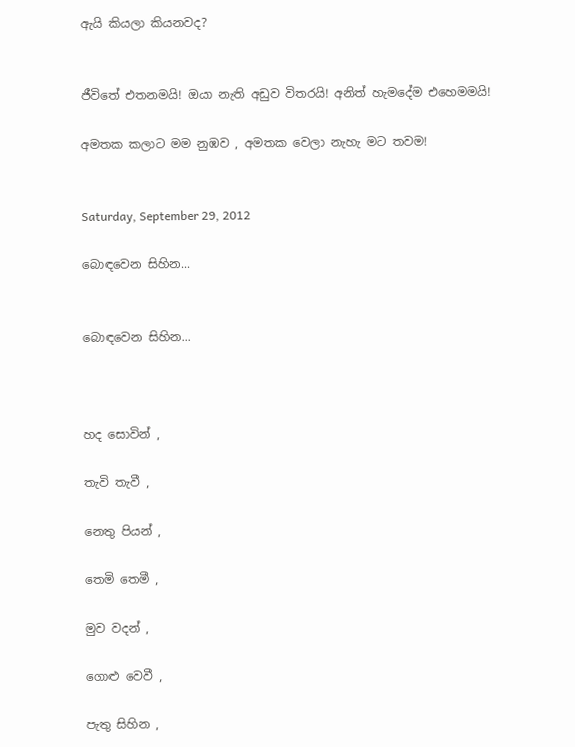ඇයි කියලා කියනවද?


ජීවිතේ එතනමයි! ඔයා නැති අඩුව විතරයි! අනිත් හැමදේම එහෙමමයි!

අමතක කලාට මම නුඹව , අමතක වෙලා නැහැ මට තවම!


Saturday, September 29, 2012

බොඳවෙන සිහින...


බොඳවෙන සිහින...



හද සොවින් ,

තැවි තැවී ,

නෙතු පියන් ,

තෙමි තෙමී ,

මුව වදන් ,

ගොළු වෙවී ,

පැතු සිහින ,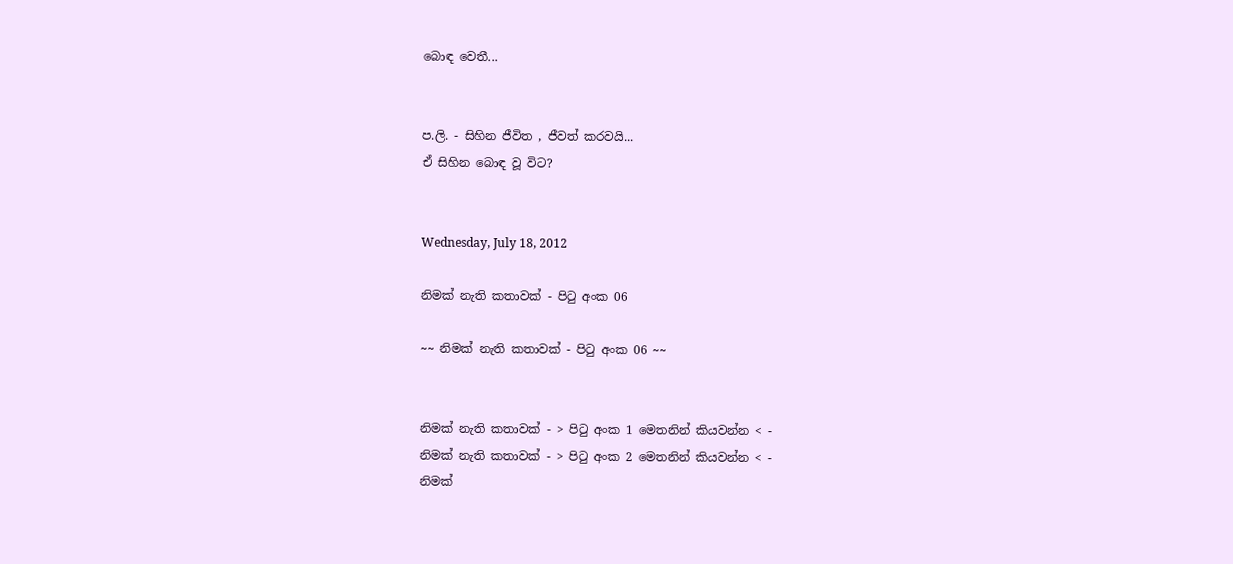බොඳ වෙතී...


ප.ලි. - සිහින ජීවිත , ජීවත් කරවයි...
ඒ සිහින බොඳ වූ විට?


Wednesday, July 18, 2012

නිමක් නැති කතාවක් - පිටු අංක 06

~~ නිමක් නැති කතාවක් - පිටු අංක 06 ~~


නිමක් නැති කතාවක් - > පිටු අංක 1 මෙතනින් කියවන්න < -
නිමක් නැති කතාවක් - > පිටු අංක 2 මෙතනින් කියවන්න < -
නිමක්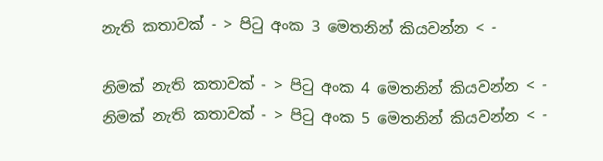නැති කතාවක් - > පිටු අංක 3 මෙතනින් කියවන්න < -

නිමක් නැති කතාවක් - > පිටු අංක 4 මෙතනින් කියවන්න < -
නිමක් නැති කතාවක් - > පිටු අංක 5 මෙතනින් කියවන්න < -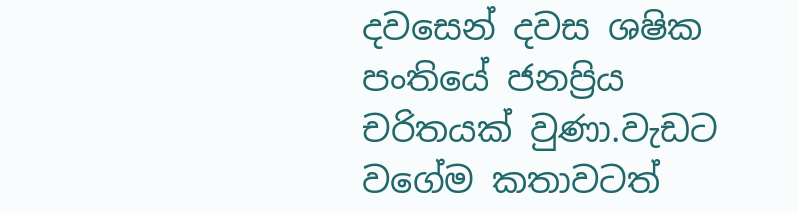දවසෙන් දවස ශෂික පංතියේ ජනප්‍රිය චරිතයක් වුණා.වැඩට වගේම කතාවටත්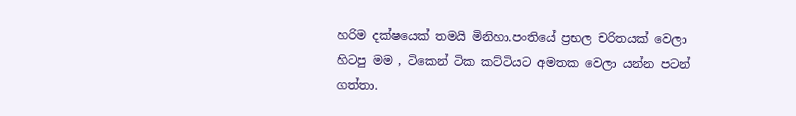හරිම දක්ෂයෙක් තමයි මිනිහා.පංතියේ ප්‍රභල චරිතයක් වෙලා හිටපු මම , ටිකෙන් ටික කට්ටියට අමතක වෙලා යන්න පටන් ගත්තා.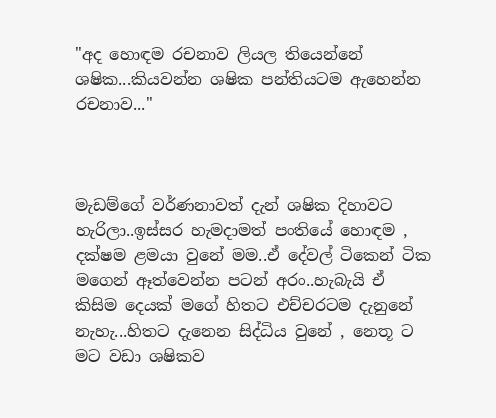"අද හොඳම රචනාව ලියල තියෙන්නේ ශෂික...කියවන්න ශෂික පන්තියටම ඇහෙන්න රචනාව..."



මැඩම්ගේ වර්ණනාවත් දැන් ශෂික දිහාවට හැරිලා..ඉස්සර හැමදාමත් පංතියේ හොඳම , දක්ෂම ළමයා වුනේ මම..ඒ දේවල් ටිකෙන් ටික මගෙන් ඈත්වෙන්න පටන් අරං..හැබැයි ඒ කිසිම දෙයක් මගේ හිතට එච්චරටම දැනුනේ නැහැ...හිතට දැනෙන සිද්ධිය වුනේ , නෙතූ ට මට වඩා ශෂිකව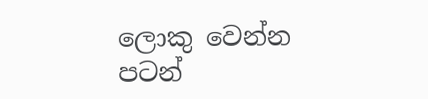ලොකු වෙන්න පටන්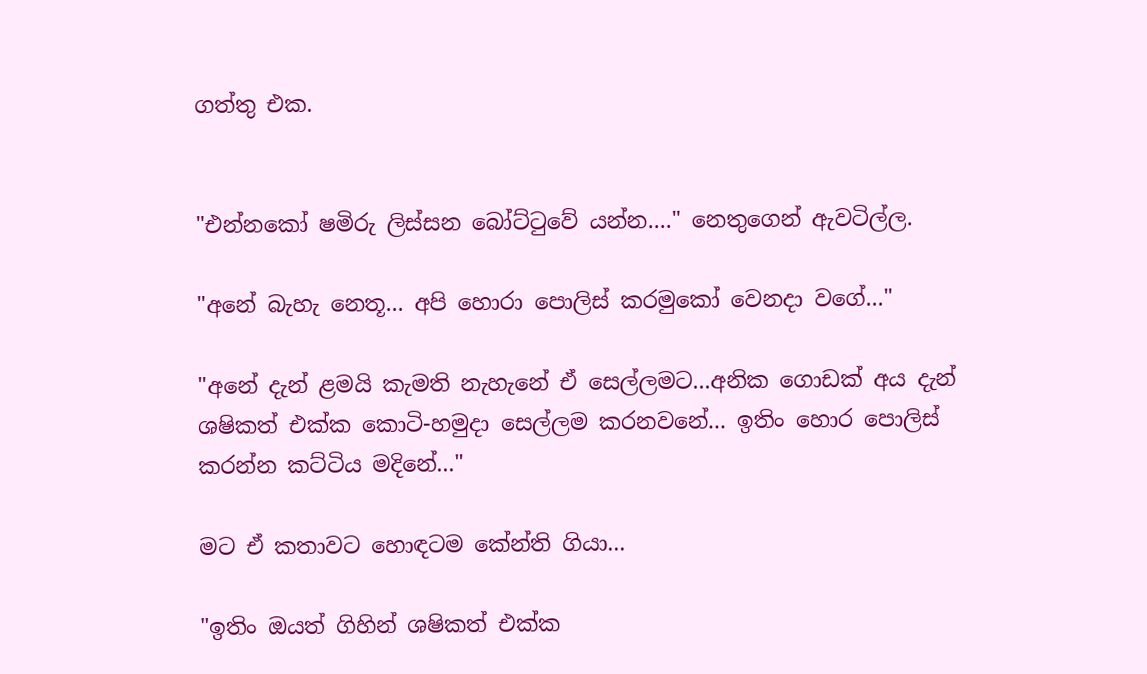ගත්තු එක.


"එන්නකෝ ෂමිරු ලිස්සන බෝට්ටුවේ යන්න...." නෙතුගෙන් ඇවටිල්ල.

"අනේ බැහැ නෙතූ... අපි හොරා පොලිස් කරමුකෝ වෙනදා වගේ..."

"අනේ දැන් ළමයි කැමති නැහැනේ ඒ සෙල්ලමට...අනික ගොඩක් අය දැන් ශෂිකත් එක්ක කොටි-හමුදා සෙල්ලම කරනවනේ... ඉතිං හොර පොලිස් කරන්න කට්ටිය මදිනේ..."

මට ඒ කතාවට හොඳටම කේන්ති ගියා...

"ඉතිං ඔයත් ගිහින් ශෂිකත් එක්ක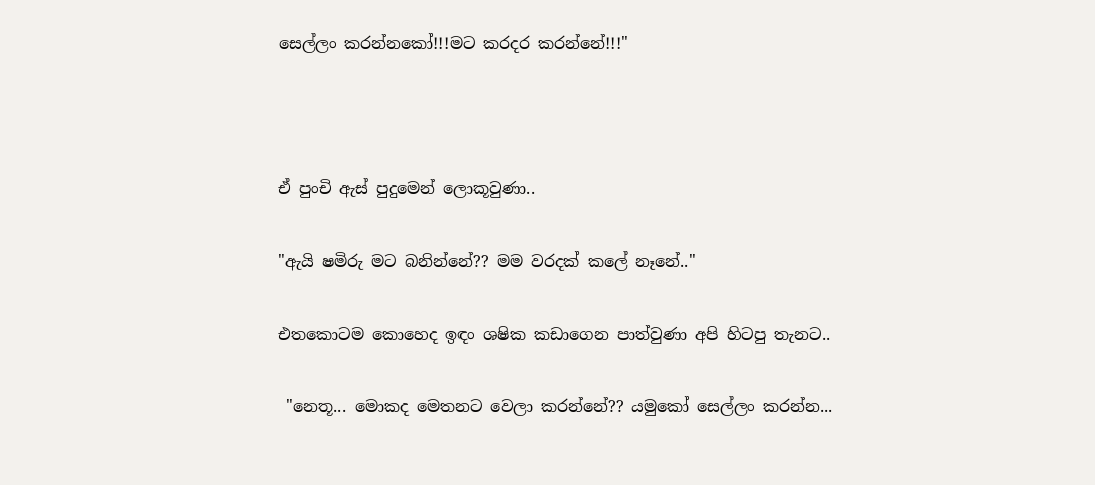සෙල්ලං කරන්නකෝ!!!මට කරදර කරන්නේ!!!"



ඒ පුංචි ඇස් පුදුමෙන් ලොකූවුණා..

"ඇයි ෂමිරු මට බනින්නේ?? මම වරදක් කලේ නෑනේ.."

එතකොටම කොහෙද ඉඳං ශෂික කඩාගෙන පාත්වුණා අපි හිටපු තැනට..

 "නෙතූ... මොකද මෙතනට වෙලා කරන්නේ?? යමුකෝ සෙල්ලං කරන්න...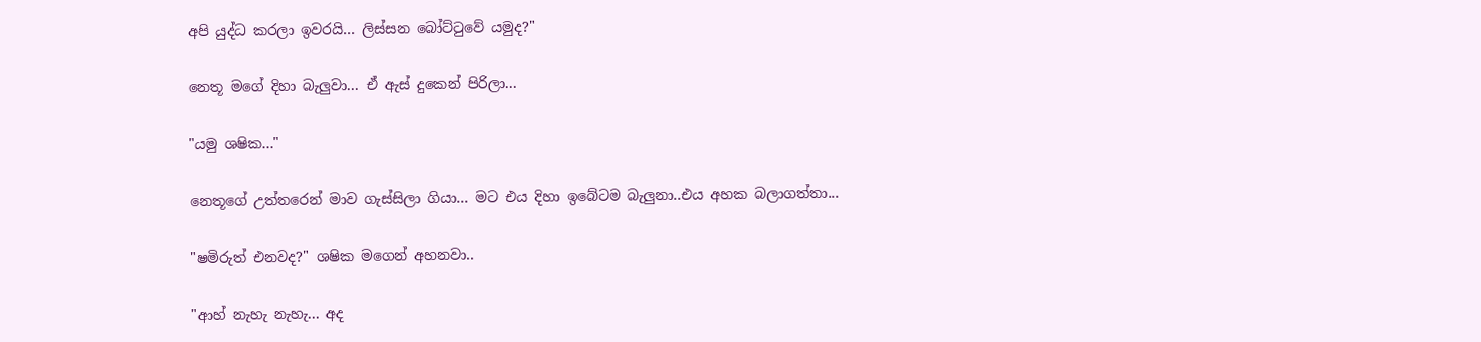අපි යුද්ධ කරලා ඉවරයි... ලිස්සන බෝට්ටුවේ යමුද?"

නෙතූ මගේ දිහා බැලුවා... ඒ ඇස් දුකෙන් පිරිලා...

"යමු ශෂික..."

නෙතූගේ උත්තරෙන් මාව ගැස්සිලා ගියා... මට එය දිහා ඉබේටම බැලුනා..එය අහක බලාගත්තා...

"ෂමිරුත් එනවද?" ශෂික මගෙන් අහනවා..

"ආහ් නැහැ නැහැ... අද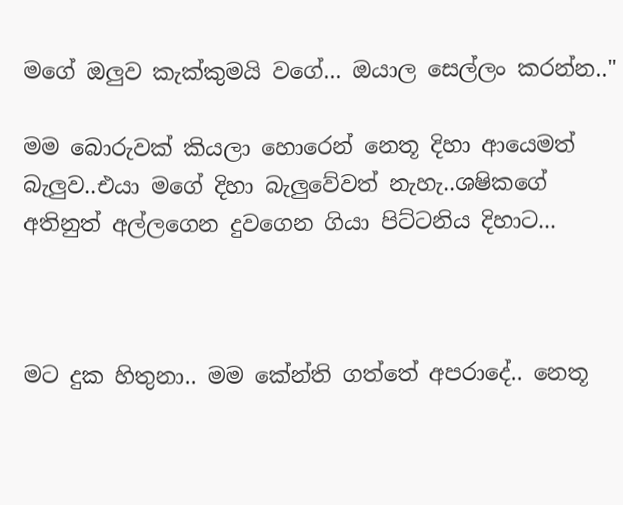මගේ ඔලුව කැක්කුමයි වගේ... ඔයාල සෙල්ලං කරන්න.."

මම බොරුවක් කියලා හොරෙන් නෙතූ දිහා ආයෙමත් බැලුව..එයා මගේ දිහා බැලුවේවත් නැහැ..ශෂිකගේ අතිනුත් අල්ලගෙන දුවගෙන ගියා පිට්ටනිය දිහාට...



මට දුක හිතුනා.. මම කේන්ති ගත්තේ අපරාදේ.. නෙතූ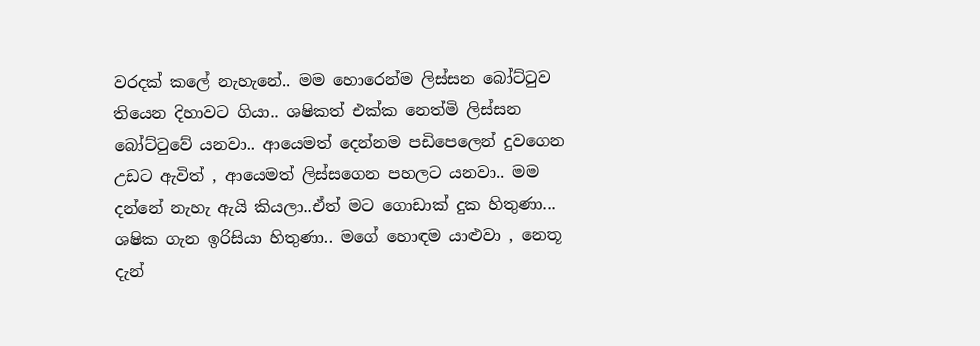වරදක් කලේ නැහැනේ.. මම හොරෙන්ම ලිස්සන බෝට්ටුව තියෙන දිහාවට ගියා.. ශෂිකත් එක්ක නෙත්මි ලිස්සන බෝට්ටුවේ යනවා.. ආයෙමත් දෙන්නම පඩිපෙලෙන් දුවගෙන උඩට ඇවිත් , ආයෙමත් ලිස්සගෙන පහලට යනවා.. මම දන්නේ නැහැ ඇයි කියලා..ඒත් මට ගොඩාක් දුක හිතුණා... ශෂික ගැන ඉරිසියා හිතුණා.. මගේ හොඳම යාළුවා , නෙතූ දැන්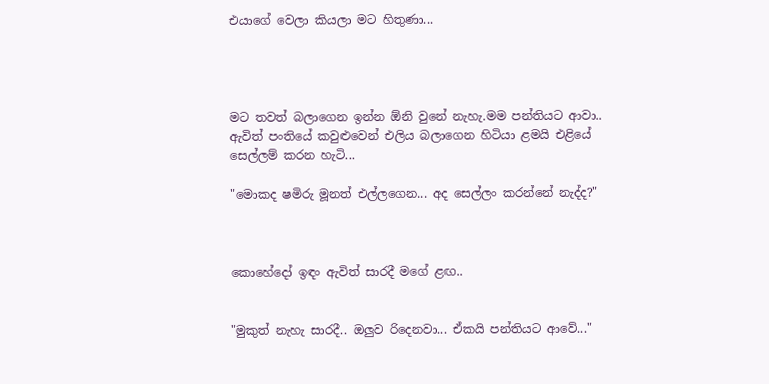එයාගේ වෙලා කියලා මට හිතුණා...




මට තවත් බලාගෙන ඉන්න ඕනි වුනේ නැහැ.මම පන්තියට ආවා.. ඇවිත් පංතියේ කවුළුවෙන් එලිය බලාගෙන හිටියා ළමයි එළියේ සෙල්ලම් කරන හැටි...

"මොකද ෂමිරු මූනත් එල්ලගෙන... අද සෙල්ලං කරන්නේ නැද්ද?"



කොහේදෝ ඉඳං ඇවිත් සාරදී මගේ ළඟ..


"මුකුත් නැහැ සාරදී.. ඔලුව රිදෙනවා... ඒකයි පන්තියට ආවේ..."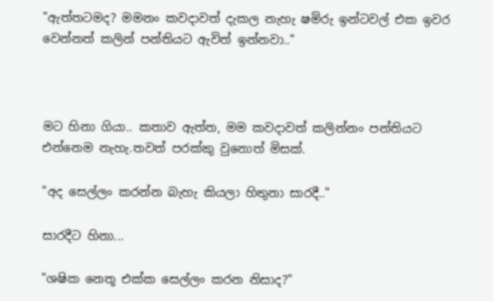"ඇත්තටමද? මමනං කවදාවත් දැකල නැහැ ෂමිරු ඉන්ටවල් එක ඉවර වෙන්නත් කලින් පන්තියට ඇවිත් ඉන්නවා.."



මට හිනා ගියා.. කතාව ඇත්ත, මම කවදාවත් කලින්නං පන්තියට එන්නෙම නැහැ.තවත් පරක්කු වුනොත් මිසක්.

"අද සෙල්ලං කරන්න බැහැ කියලා හිතුනා සාරදී.."

සාරදීට හිනා...

"ශෂික නෙතූ එක්ක සෙල්ලං කරන නිසාද?"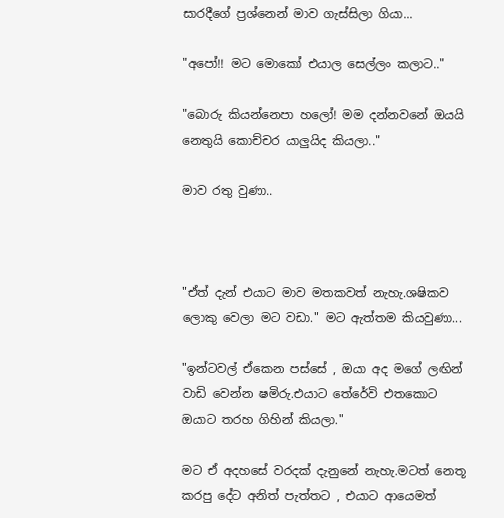සාරදීගේ ප්‍රශ්නෙන් මාව ගැස්සිලා ගියා...

"අපෝ!! මට මොකෝ එයාල සෙල්ලං කලාට.."

"බොරු කියන්නෙපා හලෝ! මම දන්නවනේ ඔයයි නෙතුයි කොච්චර යාලුයිද කියලා.."

මාව රතු වුණා..



"ඒත් දැන් එයාට මාව මතකවත් නැහැ.ශෂිකව ලොකු වෙලා මට වඩා." මට ඇත්තම කියවුණා...

"ඉන්ටවල් ඒකෙන පස්සේ , ඔයා අද මගේ ලඟින් වාඩි වෙන්න ෂමිරු.එයාට තේරේවි එතකොට ඔයාට තරහ ගිහින් කියලා."

මට ඒ අදහසේ වරදක් දැනුනේ නැහැ.මටත් නෙතූ කරපු දේට අනිත් පැත්තට , එයාට ආයෙමත්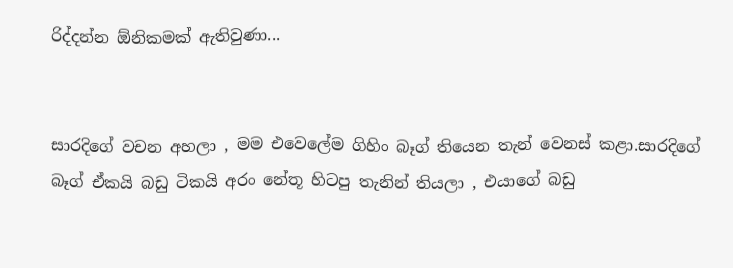රිද්දන්න ඕනිකමක් ඇතිවුණා...


සාරදිගේ වචන අහලා , මම එවෙලේම ගිහිං බෑග් තියෙන තැන් වෙනස් කළා.සාරදිගේ බෑග් ඒකයි බඩු ටිකයි අරං නේතූ හිටපු තැනින් තියලා , එයාගේ බඩු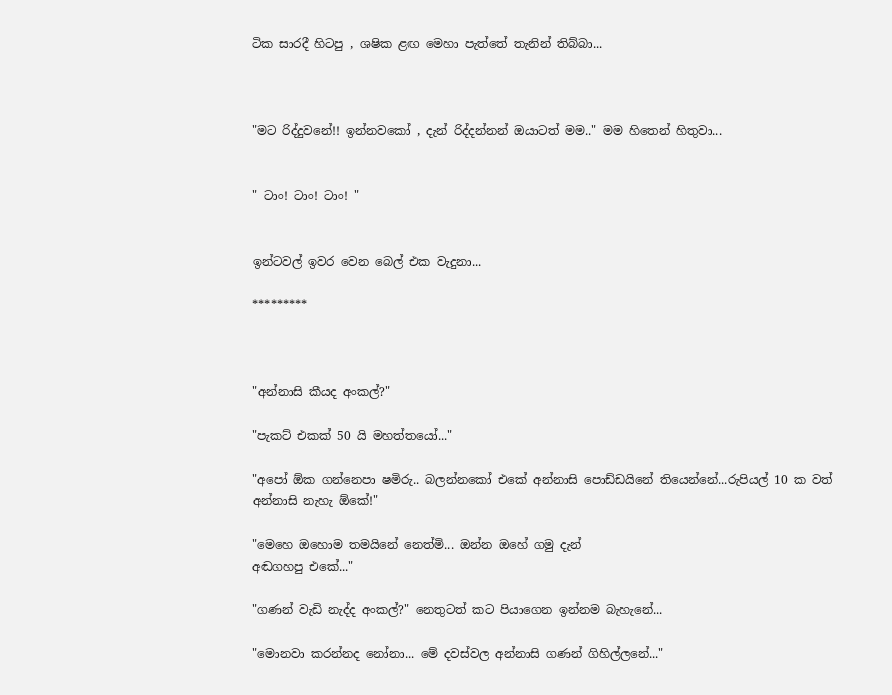ටික සාරදී හිටපු , ශෂික ළඟ මෙහා පැත්තේ තැනින් තිබ්බා...



"මට රිද්දුවනේ!! ඉන්නවකෝ , දැන් රිද්දන්නන් ඔයාටත් මම.." මම හිතෙන් හිතුවා...


" ටාං! ටාං! ටාං! "


ඉන්ටවල් ඉවර වෙන බෙල් එක වැදුනා...

*********



"අන්නාසි කීයද අංකල්?"

"පැකට් එකක් 50 යි මහත්තයෝ..."

"අපෝ ඕක ගන්නෙපා ෂමිරු.. බලන්නකෝ එකේ අන්නාසි පොඩ්ඩයිනේ තියෙන්නේ...රුපියල් 10 ක වත් අන්නාසි නැහැ ඕකේ!"

"මෙහෙ ඔහොම තමයිනේ නෙත්මි... ඔන්න ඔහේ ගමු දැන්
අඬගහපු එකේ..."

"ගණන් වැඩි නැද්ද අංකල්?" නෙතුටත් කට පියාගෙන ඉන්නම බැහැනේ...

"මොනවා කරන්නද නෝනා... මේ දවස්වල අන්නාසි ගණන් ගිහිල්ලනේ..."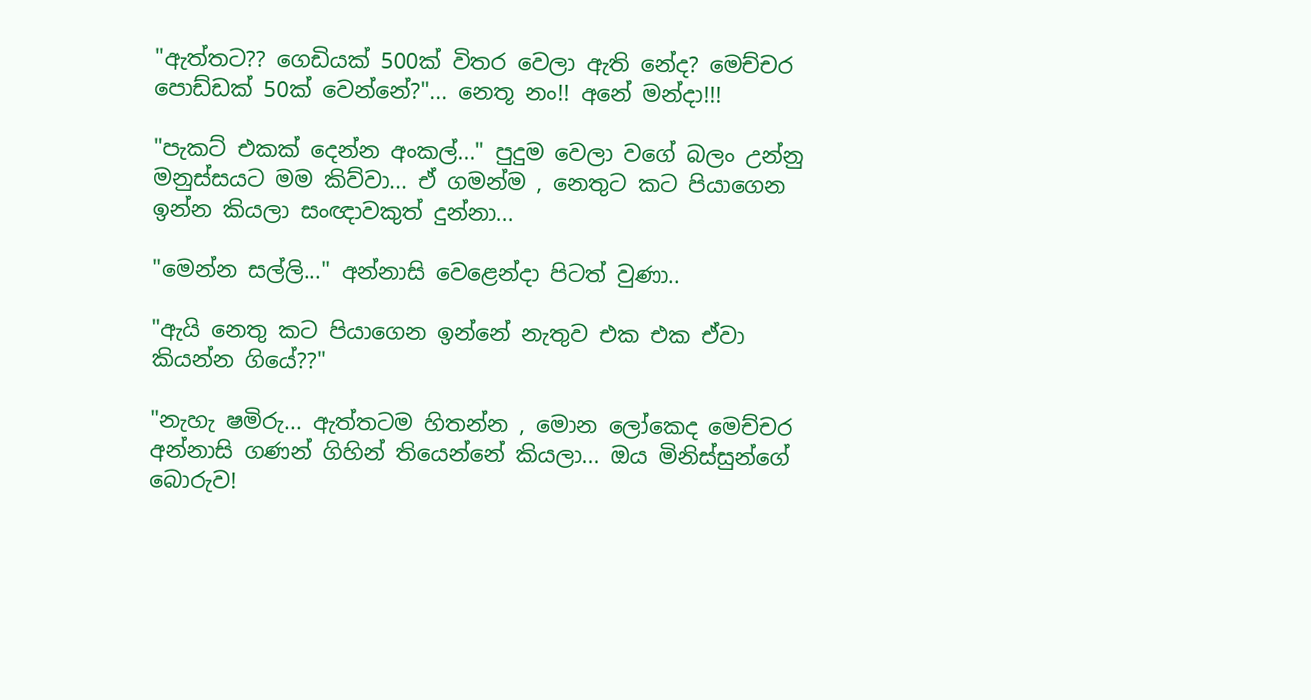"ඇත්තට?? ගෙඩියක් 500ක් විතර වෙලා ඇති නේද? මෙච්චර පොඩ්ඩක් 50ක් වෙන්නේ?"... නෙතූ නං!! අනේ මන්දා!!!

"පැකට් එකක් දෙන්න අංකල්..." පුදුම වෙලා වගේ බලං උන්නු මනුස්සයට මම කිව්වා... ඒ ගමන්ම , නෙතුට කට පියාගෙන ඉන්න කියලා සංඥාවකුත් දුන්නා...

"මෙන්න සල්ලි..." අන්නාසි වෙළෙන්දා පිටත් වුණා..

"ඇයි නෙතු කට පියාගෙන ඉන්නේ නැතුව එක එක ඒවා කියන්න ගියේ??"

"නැහැ ෂමිරු... ඇත්තටම හිතන්න , මොන ලෝකෙද මෙච්චර අන්නාසි ගණන් ගිහින් තියෙන්නේ කියලා... ඔය මිනිස්සුන්ගේ බොරුව!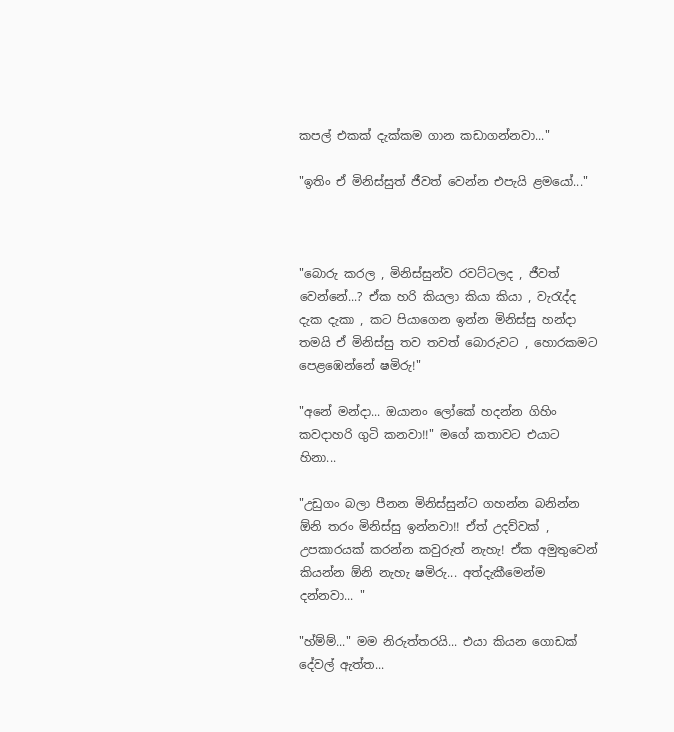කපල් එකක් දැක්කම ගාන කඩාගන්නවා..."

"ඉතිං ඒ මිනිස්සුත් ජීවත් වෙන්න එපැයි ළමයෝ..."



"බොරු කරල , මිනිස්සුන්ව රවට්ටලද , ජීවත් වෙන්නේ...? ඒක හරි කියලා කියා කියා , වැරැද්ද දැක දැකා , කට පියාගෙන ඉන්න මිනිස්සු හන්දා තමයි ඒ මිනිස්සු තව තවත් බොරුවට , හොරකමට පෙළඹෙන්නේ ෂමිරු!"

"අනේ මන්දා... ඔයානං ලෝකේ හදන්න ගිහිං කවදාහරි ගුටි කනවා!!" මගේ කතාවට එයාට හිනා...

"උඩුගං බලා පීනන මිනිස්සුන්ට ගහන්න බනින්න ඕනි තරං මිනිස්සු ඉන්නවා!! ඒත් උදව්වක් , උපකාරයක්‌ කරන්න කවුරුත් නැහැ! ඒක අමුතුවෙන් කියන්න ඕනි නැහැ ෂමිරු... අත්දැකීමෙන්ම දන්නවා... "

"හ්ම්ම්..." මම නිරුත්තරයි... එයා කියන ගොඩක් දේවල් ඇත්ත...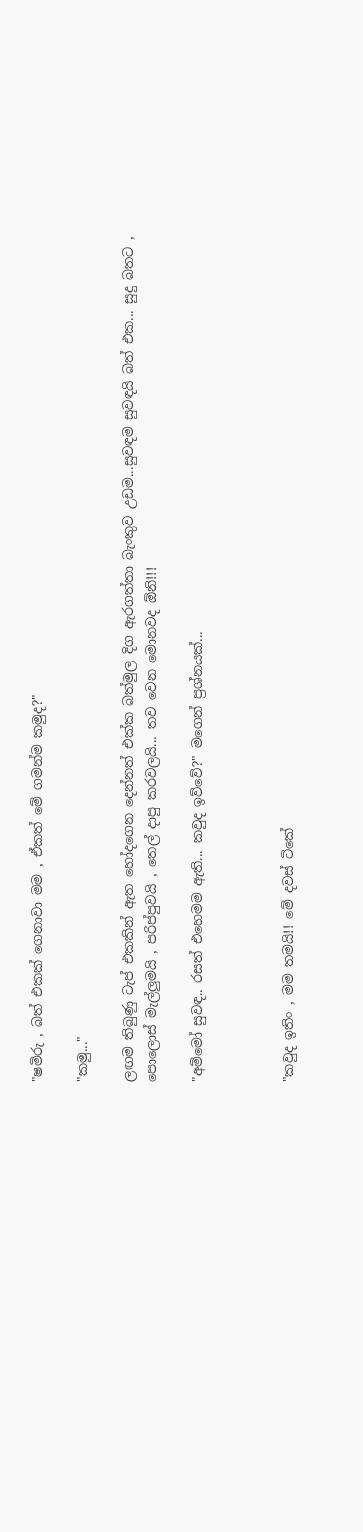"ෂමිරු , බත් එකක් ගෙනාවා මම , ඒකත් මේ ගමන්ම කමුද?"

"කමු..."

ලඟම තිබුණු ටැප් එකකින් ඇත හෝදගෙන දෙන්නත් එක්ක බත්මුල දිග ඇරගත්තා බැංකුව උඩම...සුවඳම සුවඳයි බත් එක... සුදු බතට , පොලොස් මැල්ලුමයි , පරිප්පුවයි , තෙල් දාපු කරවලයි... තව වෙන මොනවද ඕනි!!!

"අම්මෝ සුවඳ.. රසත් එහෙමම ඇති... කවුද ඉව්වේ?" මගෙන් ප්‍රශ්නයක්...



"කවුද ඉතිං , මම තමයි!! මේ දවස් ටිකේ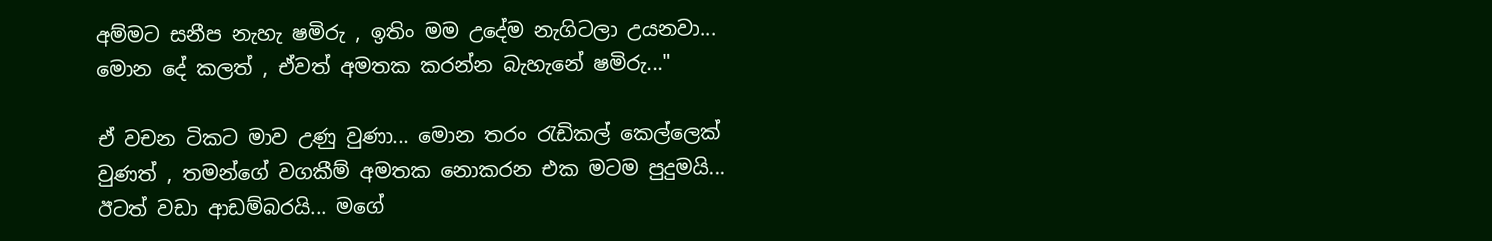අම්මට සනීප නැහැ ෂමිරු , ඉතිං මම උදේම නැගිටලා උයනවා... මොන දේ කලත් , ඒවත් අමතක කරන්න බැහැනේ ෂමිරු..."

ඒ වචන ටිකට මාව උණු වුණා... මොන තරං රැඩිකල් කෙල්ලෙක් වුණත් , තමන්ගේ වගකීම් අමතක නොකරන එක මටම පුදුමයි... ඊටත් වඩා ආඩම්බරයි... මගේ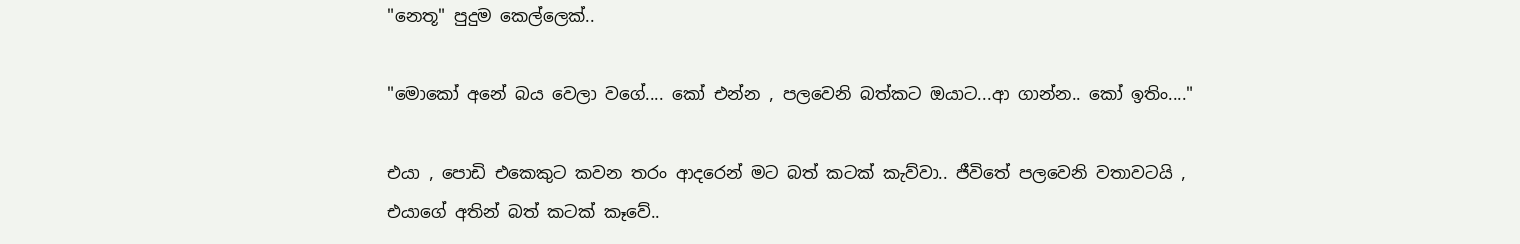"නෙතූ" පුදුම කෙල්ලෙක්..

"මොකෝ අනේ බය වෙලා වගේ.... කෝ එන්න , පලවෙනි බත්කට ඔයාට...ආ ගාන්න.. කෝ ඉතිං...."

එයා , පොඩි එකෙකුට කවන තරං ආදරෙන් මට බත් කටක් කැව්වා.. ජීවිතේ පලවෙනි වතාවටයි , එයාගේ අතින් බත් කටක් කෑවේ..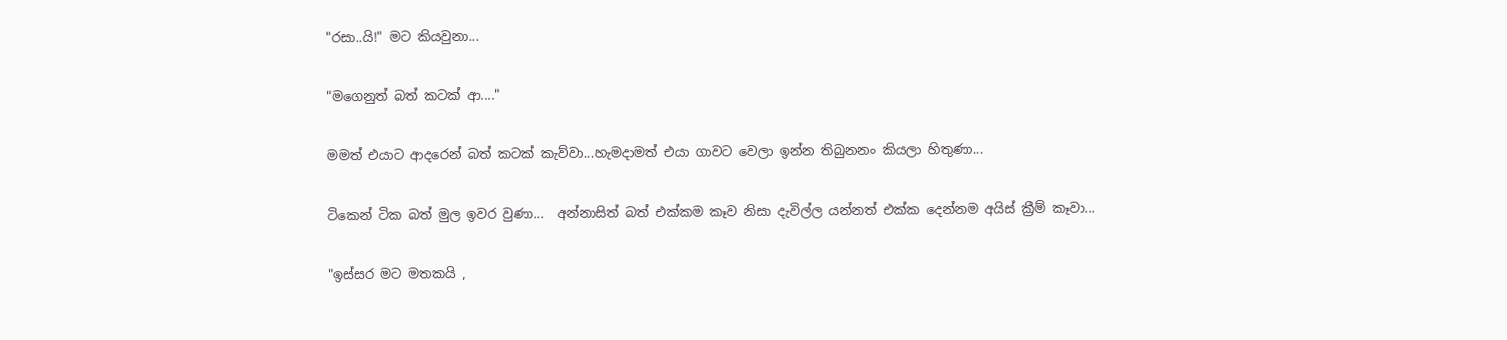"රසා..යි!" මට කියවුනා...

"මගෙනුත් බත් කටක් ආ...."

මමත් එයාට ආදරෙන් බත් කටක් කැව්වා...හැමදාමත් එයා ගාවට වෙලා ඉන්න තිබුනනං කියලා හිතුණා...

ටිකෙන් ටික බත් මුල ඉවර වුණා...  අන්නාසිත් බත් එක්කම කෑව නිසා දැවිල්ල යන්නත් එක්ක දෙන්නම අයිස් ක්‍රීම් කෑවා...

"ඉස්සර මට මතකයි ,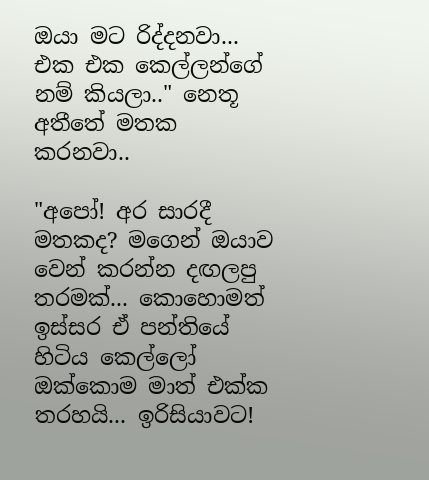ඔයා මට රිද්දනවා... එක එක කෙල්ලන්ගේ නම් කියලා.." නෙතූ අතීතේ මතක කරනවා..

"අපෝ! අර සාරදී මතකද? මගෙන් ඔයාව වෙන් කරන්න දඟලපු තරමක්... කොහොමත් ඉස්සර ඒ පන්තියේ හිටිය කෙල්ලෝ ඔක්කොම මාත් එක්ක තරහයි... ඉරිසියාවට!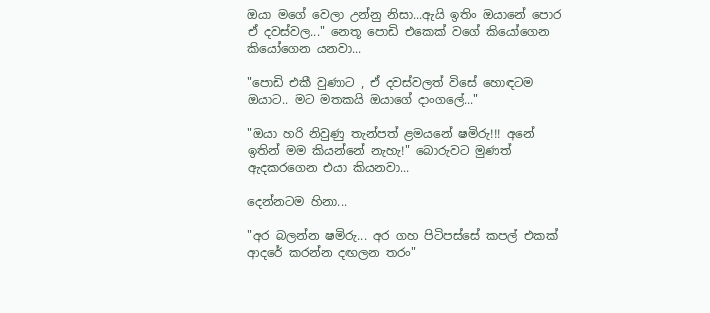ඔයා මගේ වෙලා උන්නු නිසා...ඇයි ඉතිං ඔයානේ පොර ඒ දවස්වල..." නෙතූ පොඩි එකෙක් වගේ කියෝගෙන කියෝගෙන යනවා...

"පොඩි එකී වුණාට , ඒ දවස්වලත් විසේ හොඳටම ඔයාට.. මට මතකයි ඔයාගේ දාංගලේ..."

"ඔයා හරි නිවුණු තැන්පත් ළමයනේ ෂමිරු!!! අනේ ඉතින් මම කියන්නේ නැහැ!" බොරුවට මුණත් ඇදකරගෙන එයා කියනවා...

දෙන්නටම හිනා...

"අර බලන්න ෂමිරු... අර ගහ පිටිපස්සේ කපල් එකක් ආදරේ කරන්න දඟලන තරං"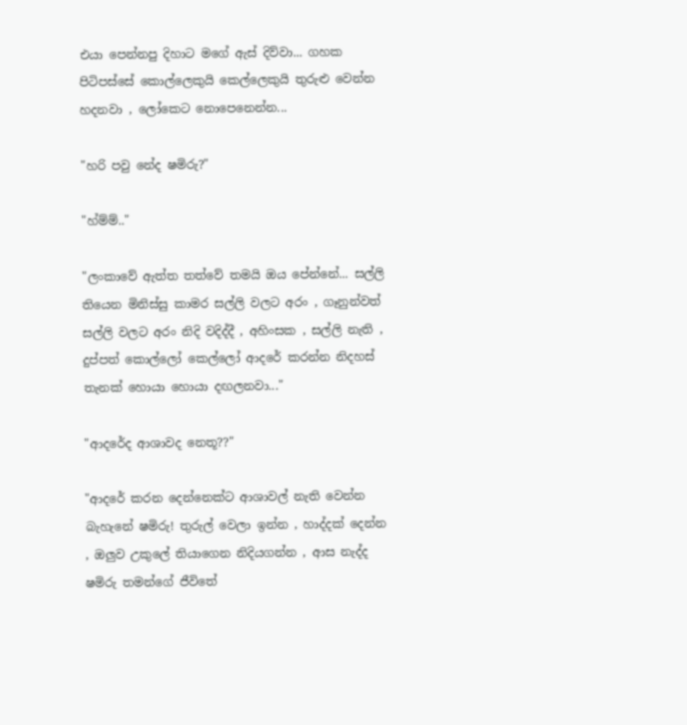එයා පෙන්නපු දිහාට මගේ ඇස් දිව්වා... ගහක පිටිපස්සේ කොල්ලෙකුයි කෙල්ලෙකුයි තුරුළු වෙන්න හදනවා , ලෝකෙට නොපෙනෙන්න...

"හරි පවු නේද ෂමිරු?"

"හ්ම්ම්.."

"ලංකාවේ ඇත්ත තත්වේ තමයි ඔය පේන්නේ... සල්ලි තියෙන මිනිස්සු කාමර සල්ලි වලට අරං , ගෑනුන්වත් සල්ලි වලට අරං නිදි වදිද්දී , අහිංසක , සල්ලි නැති , දුප්පත් කොල්ලෝ කෙල්ලෝ ආදරේ කරන්න නිදහස් තැනක් හොයා හොයා දඟලනවා..."

"ආදරේද ආශාවද නෙතූ??"

"ආදරේ කරන දෙන්නෙක්ට ආශාවල් නැති වෙන්න බැහැනේ ෂමිරු! තුරුල් වෙලා ඉන්න , හාද්දක් දෙන්න , ඔලුව උකුලේ තියාගෙන නිදියගන්න , ආස නැද්ද ෂමිරු තමන්ගේ ජීවිතේ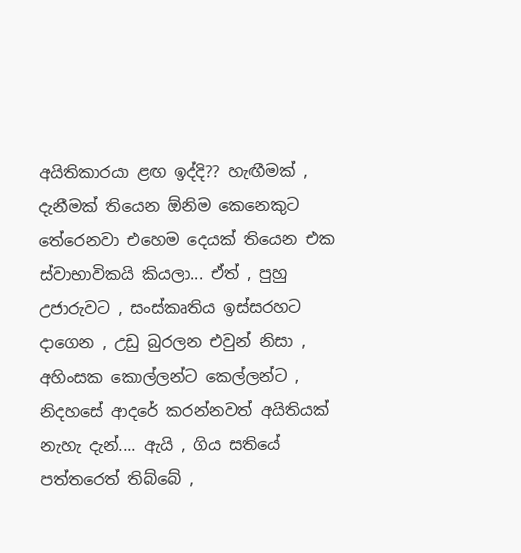අයිතිකාරයා ළඟ ඉද්දි?? හැඟීමක් , දැනීමක් තියෙන ඕනිම කෙනෙකුට තේරෙනවා එහෙම දෙයක් තියෙන එක ස්වාභාවිකයි කියලා... ඒත් , පුහු  උජාරුවට , සංස්කෘතිය ඉස්සරහට දාගෙන , උඩු බුරලන එවුන් නිසා , අහිංසක කොල්ලන්ට කෙල්ලන්ට , නිදහසේ ආදරේ කරන්නවත් අයිතියක් නැහැ දැන්.... ඇයි , ගිය සතියේ පත්තරෙත් තිබ්බේ ,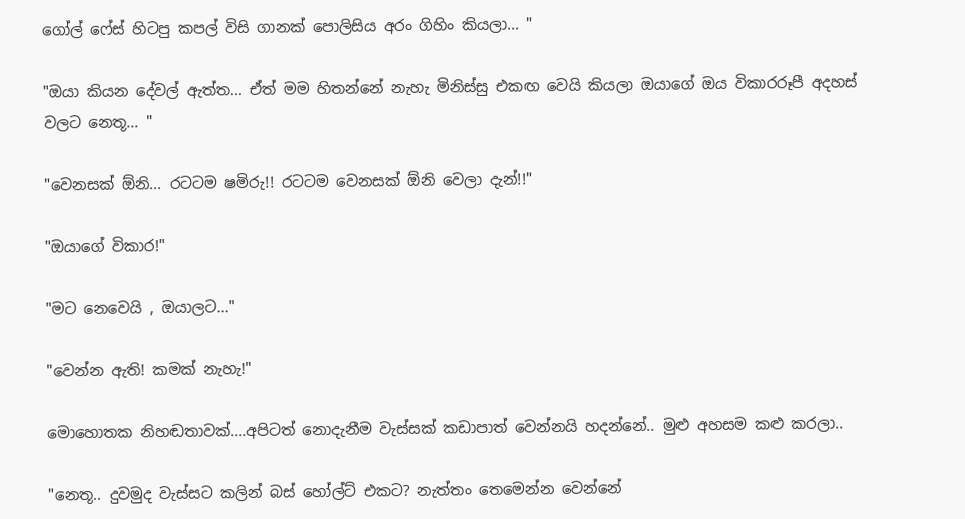ගෝල් ෆේස් හිටපු කපල් විසි ගානක් පොලිසිය අරං ගිහිං කියලා... "

"ඔයා කියන දේවල් ඇත්ත... ඒත් මම හිතන්නේ නැහැ මිනිස්සු එකඟ වෙයි කියලා ඔයාගේ ඔය විකාරරූපී අදහස් වලට නෙතූ... "

"වෙනසක් ඕනි... රටටම ෂමිරු!! රටටම වෙනසක් ඕනි වෙලා දැන්!!"

"ඔයාගේ විකාර!"

"මට නෙවෙයි , ඔයාලට..."

"වෙන්න ඇති! කමක් නැහැ!"

මොහොතක නිහඬතාවක්....අපිටත් නොදැනීම වැස්සක් කඩාපාත් වෙන්නයි හදන්නේ.. මුළු අහසම කළු කරලා..

"නෙතූ.. දුවමුද වැස්සට කලින් බස් හෝල්ට් එකට? නැත්තං තෙමෙන්න වෙන්නේ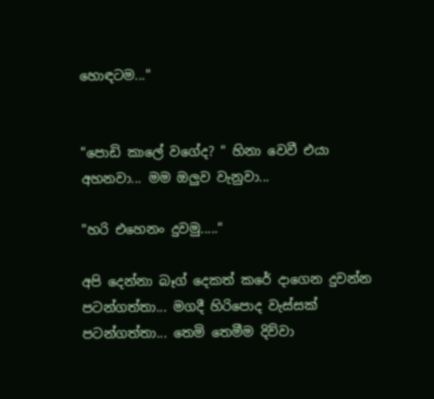හොඳටම..."


"පොඩි කාලේ වගේද? " හිනා වෙවී එයා අහනවා... මම ඔලුව වැනුවා...

"හරි එහෙනං දුවමු....."

අපි දෙන්නා බෑග් දෙකත් කරේ දාගෙන දුවන්න පටන්ගත්තා... මගදී හිරිපොද වැස්සක් පටන්ගත්තා... තෙමි තෙමීම දිව්වා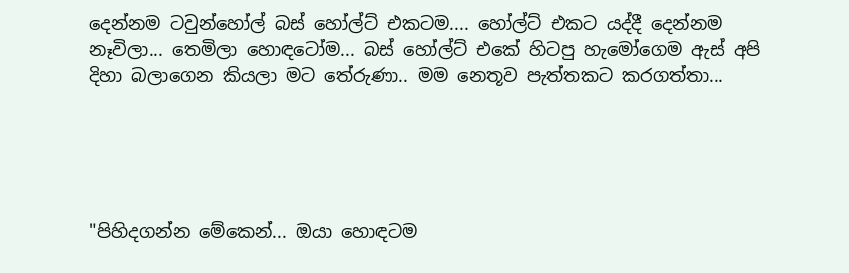දෙන්නම ටවුන්හෝල් බස් හෝල්ට් එකටම.... හෝල්ට් එකට යද්දී දෙන්නම නෑවිලා... තෙමිලා හොඳටෝම... බස් හෝල්ට් එකේ හිටපු හැමෝගෙම ඇස් අපි දිහා බලාගෙන කියලා මට තේරුණා.. මම නෙතූව පැත්තකට කරගත්තා...





"පිහිදගන්න මේකෙන්... ඔයා හොඳටම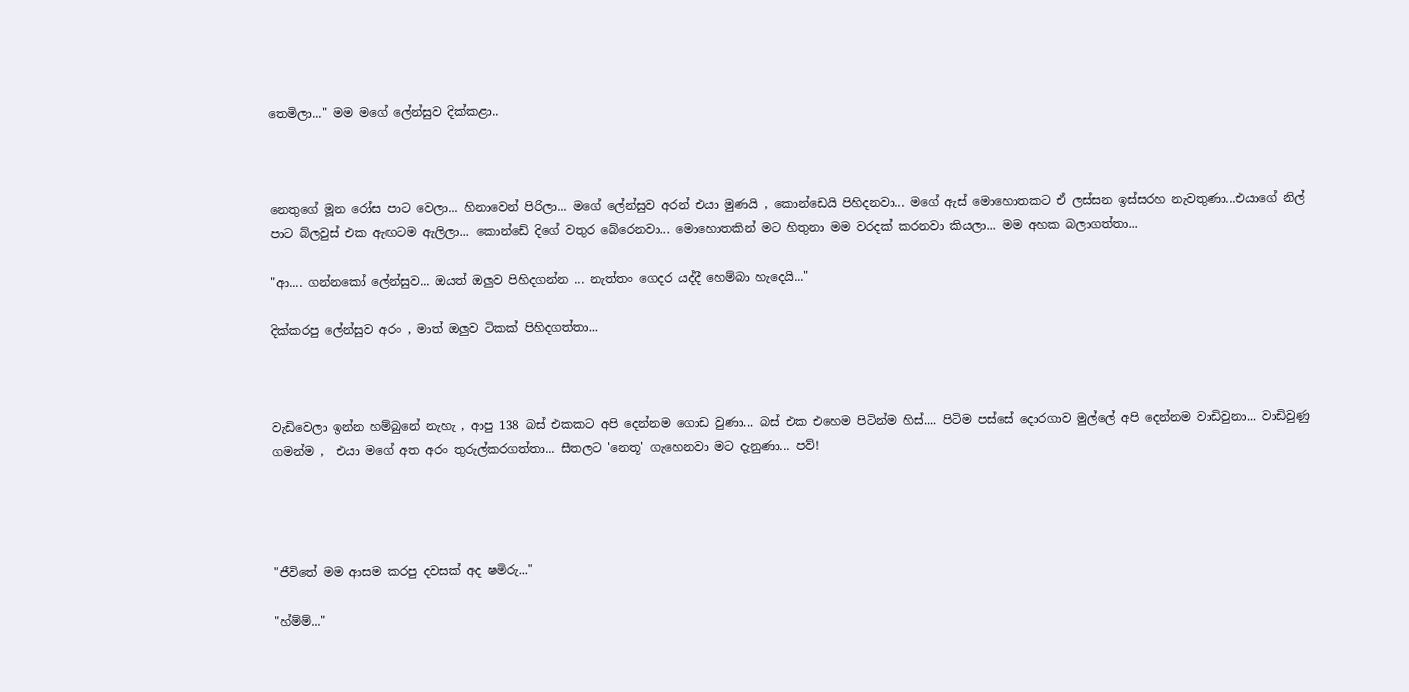තෙමිලා..." මම මගේ ලේන්සුව දික්කළා..



නෙතුගේ මූන රෝස පාට වෙලා... හිනාවෙන් පිරිලා... මගේ ලේන්සුව අරන් එයා මුණයි , කොන්ඩෙයි පිහිදනවා... මගේ ඇස් මොහොතකට ඒ ලස්සන ඉස්සරහ නැවතුණා...එයාගේ නිල් පාට බ්ලවුස් එක ඇඟටම ඇලිලා... කොන්ඩේ දිගේ වතුර බේරෙනවා... මොහොතකින් මට හිතුනා මම වරදක් කරනවා කියලා... මම අහක බලාගත්තා...

"ආ.... ගන්නකෝ ලේන්සුව... ඔයත් ඔලුව පිහිදගන්න ... නැත්තං ගෙදර යද්දී හෙම්බා හැදෙයි..."

දික්කරපු ලේන්සුව අරං , මාත් ඔලුව ටිකක් පිහිදගත්තා...



වැඩිවෙලා ඉන්න හම්බුනේ නැහැ , ආපු 138 බස් එකකට අපි දෙන්නම ගොඩ වුණා... බස් එක එහෙම පිටින්ම හිස්.... පිටිම පස්සේ දොරගාව මුල්ලේ අපි දෙන්නම වාඩිවුනා... වාඩිවුණු ගමන්ම ,  එයා මගේ අත අරං තුරුල්කරගත්තා... සීතලට 'නෙතූ' ගැහෙනවා මට දැනුණා... පව්!




"ජීවිතේ මම ආසම කරපු දවසක් අද ෂමිරු..."

"හ්ම්ම්..."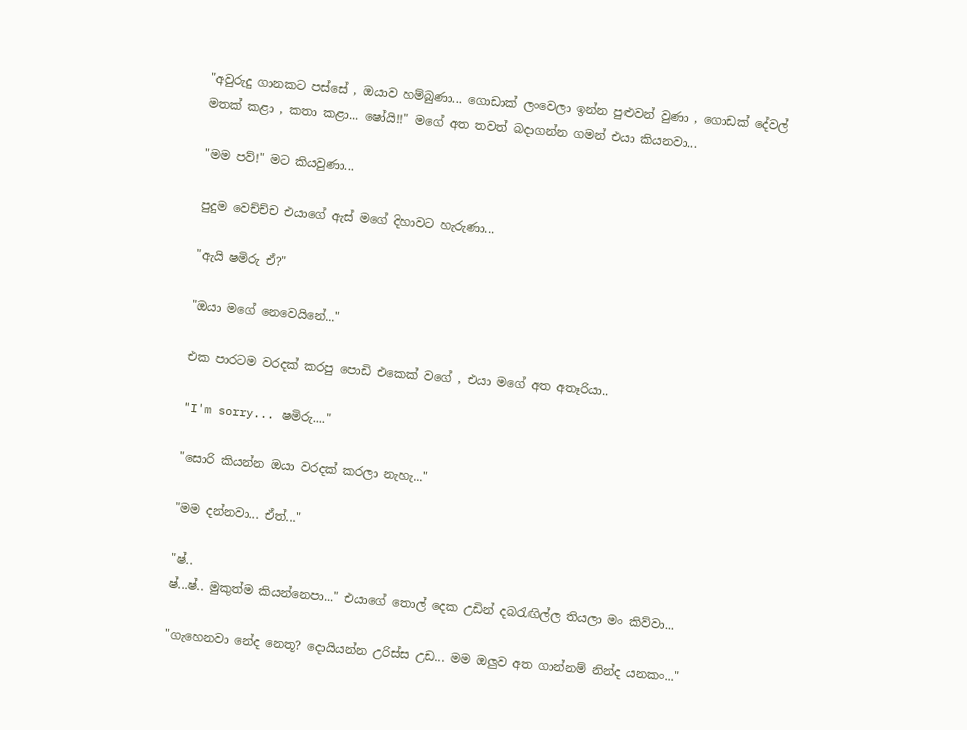"අවුරුදු ගානකට පස්සේ , ඔයාව හම්බුණා... ගොඩාක් ලංවෙලා ඉන්න පුළුවන් වුණා , ගොඩක් දේවල් මතක් කළා , කතා කළා... ෂෝයි!!" මගේ අත තවත් බදාගන්න ගමන් එයා කියනවා...

"මම පව්!" මට කියවුණා...

පුදුම වෙච්ච්ච එයාගේ ඇස් මගේ දිහාවට හැරුණා...

"ඇයි ෂමිරු ඒ?"

"ඔයා මගේ නෙවෙයිනේ..."

එක පාරටම වරදක් කරපු පොඩි එකෙක් වගේ , එයා මගේ අත අතෑරියා..

"I'm sorry... ෂමිරු...."

"සොරි කියන්න ඔයා වරදක් කරලා නැහැ..."

"මම දන්නවා... ඒත්..."

"ෂ්..
ෂ්...ෂ්.. මුකුත්ම කියන්නෙපා..." එයාගේ තොල් දෙක උඩින් දබරැඟිල්ල තියලා මං කිව්වා...

"ගැහෙනවා නේද නෙතූ? දොයියන්න උරිස්ස උඩ... මම ඔලුව අත ගාන්නම් නින්ද යනකං..."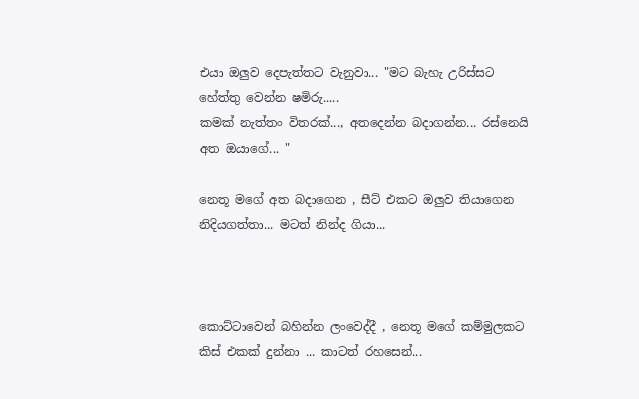එයා ඔලුව දෙපැත්තට වැනුවා... "මට බැහැ උරිස්සට හේත්තු වෙන්න ෂමිරු.....
කමක් නැත්තං විතරක්..., අතදෙන්න බදාගන්න... රස්නෙයි අත ඔයාගේ... "

නෙතූ මගේ අත බදාගෙන , සීට් එකට ඔලුව තියාගෙන නිදියගත්තා... මටත් නින්ද ගියා...



කොට්ටාවෙන් බහින්න ලංවෙද්දී , නෙතූ මගේ කම්මුලකට කිස් එකක් දුන්නා ... කාටත් රහසෙන්...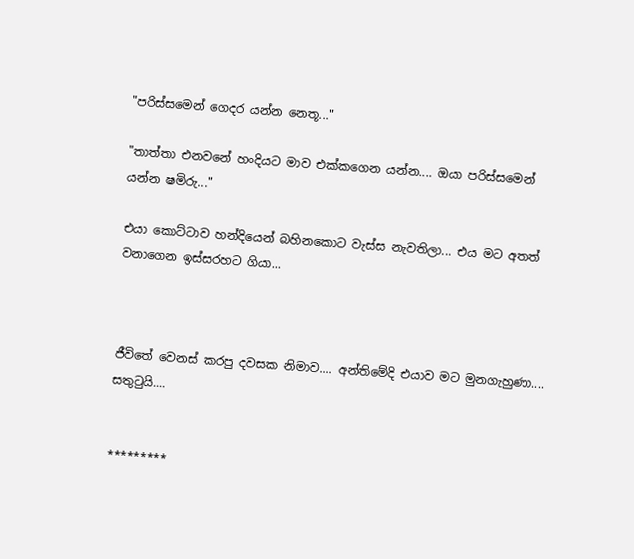"පරිස්සමෙන් ගෙදර යන්න නෙතූ..."

"තාත්තා එනවනේ හංදියට මාව එක්කගෙන යන්න.... ඔයා පරිස්සමෙන් යන්න ෂමිරු..."

එයා කොට්ටාව හන්දියෙන් බහිනකොට වැස්ස නැවතිලා... එය මට අතත් වනාගෙන ඉස්සරහට ගියා...



ජීවිතේ වෙනස් කරපු දවසක නිමාව.... අන්තිමේදි එයාව මට මුනගැහුණා.... සතුටුයි....


*********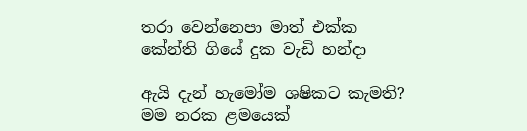තරා වෙන්නෙපා මාත් එක්ක
කේන්ති ගියේ දුක වැඩි හන්දා

ඇයි දැන් හැමෝම ශෂිකට කැමති?
මම නරක ළමයෙක්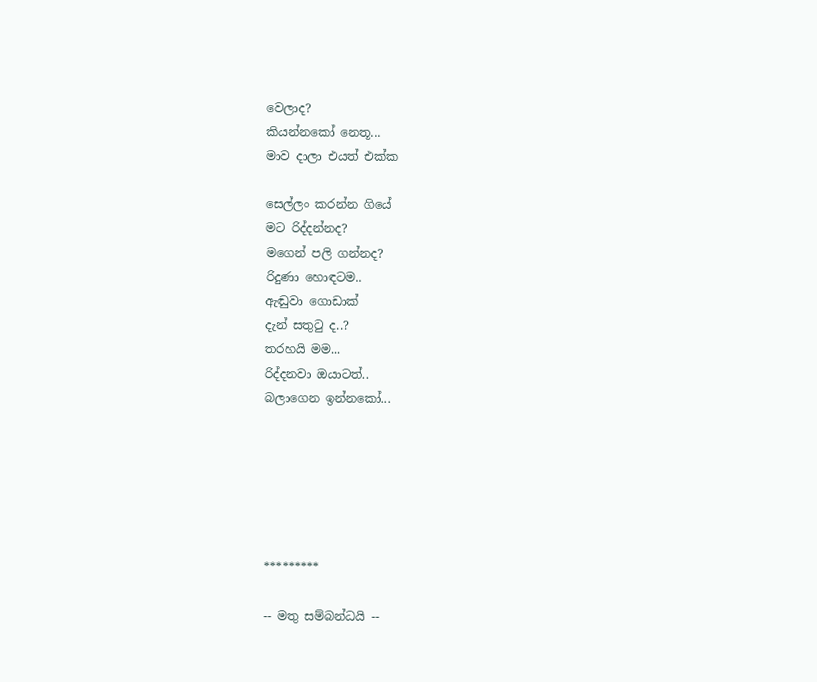වෙලාද?
කියන්නකෝ නෙතූ...
මාව දාලා එයත් එක්ක

සෙල්ලං කරන්න ගියේ
මට රිද්දන්නද?
මගෙන් පලි ගන්නද?
රිදුණා හොඳටම..
ඇඬුවා ගොඩාක්
දැන් සතුටු ද..?
තරහයි මම...
රිද්දනවා ඔයාටත්..
බලාගෙන ඉන්නකෝ...






*********

-- මතු සම්බන්ධයි --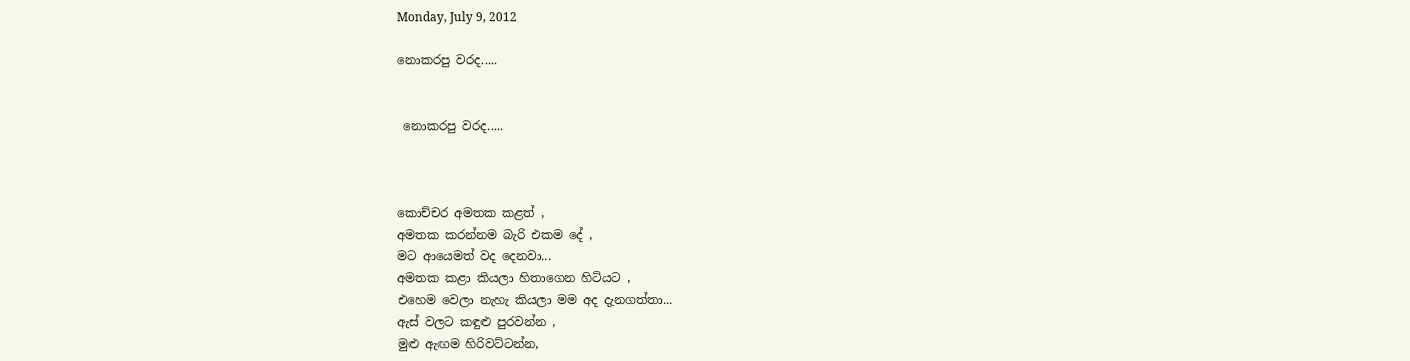Monday, July 9, 2012

නොකරපු වරද.....


 නොකරපු වරද.....



කොච්චර අමතක කළත් ,
අමතක කරන්නම බැරි එකම දේ ,
මට ආයෙමත් වද දෙනවා...
අමතක කළා කියලා හිතාගෙන හිටියට ,
එහෙම වෙලා නැහැ කියලා මම අද දැනගත්තා...
ඇස් වලට කඳුළු පුරවන්න ,
මුළු ඇඟම හිරිවට්ටන්න,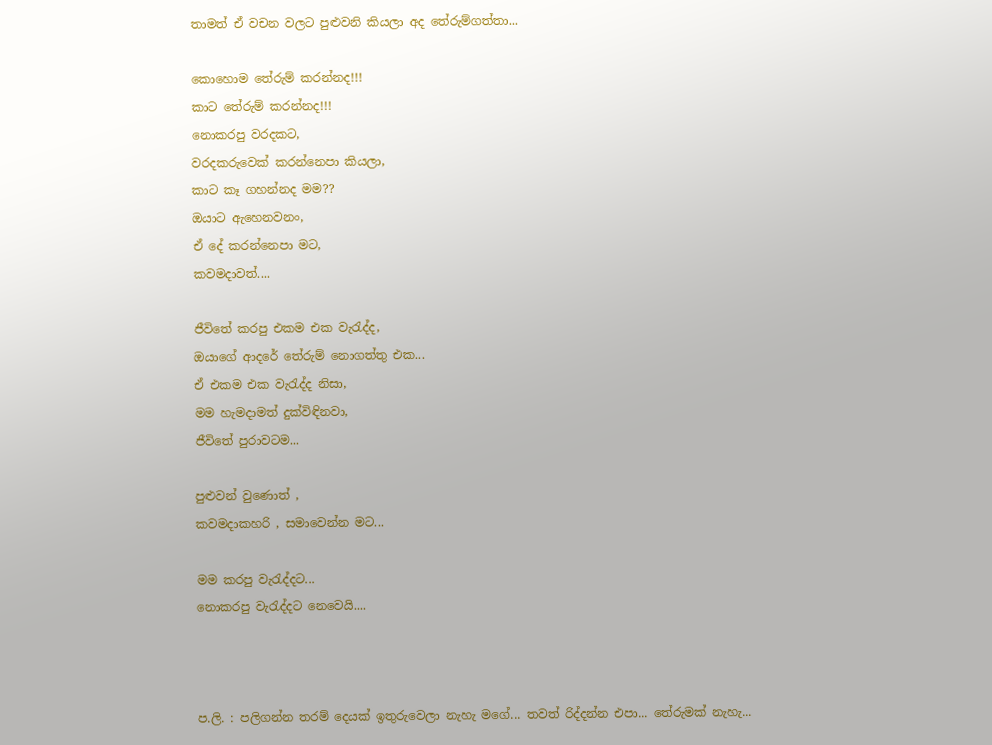තාමත් ඒ වචන වලට පුළුවනි කියලා අද තේරුම්ගත්තා...

කොහොම තේරුම් කරන්නද!!!
කාට තේරුම් කරන්නද!!!
නොකරපු වරදකට,
වරදකරුවෙක් කරන්නෙපා කියලා,
කාට කෑ ගහන්නද මම??
ඔයාට ඇහෙනවනං,
ඒ දේ කරන්නෙපා මට,
කවමදාවත්....

ජීවිතේ කරපු එකම එක වැරැද්ද,
ඔයාගේ ආදරේ තේරුම් නොගත්තු එක...
ඒ එකම එක වැරැද්ද නිසා,
මම හැමදාමත් දුක්විඳිනවා,
ජීවිතේ පුරාවටම...

පුළුවන් වුණොත් ,
කවමදාකහරි , සමාවෙන්න මට...

මම කරපු වැරැද්දට...
නොකරපු වැරැද්දට නෙවෙයි....



ප.ලි. : පලිගන්න තරම් දෙයක් ඉතුරුවෙලා නැහැ මගේ... තවත් රිද්දන්න එපා... තේරුමක් නැහැ...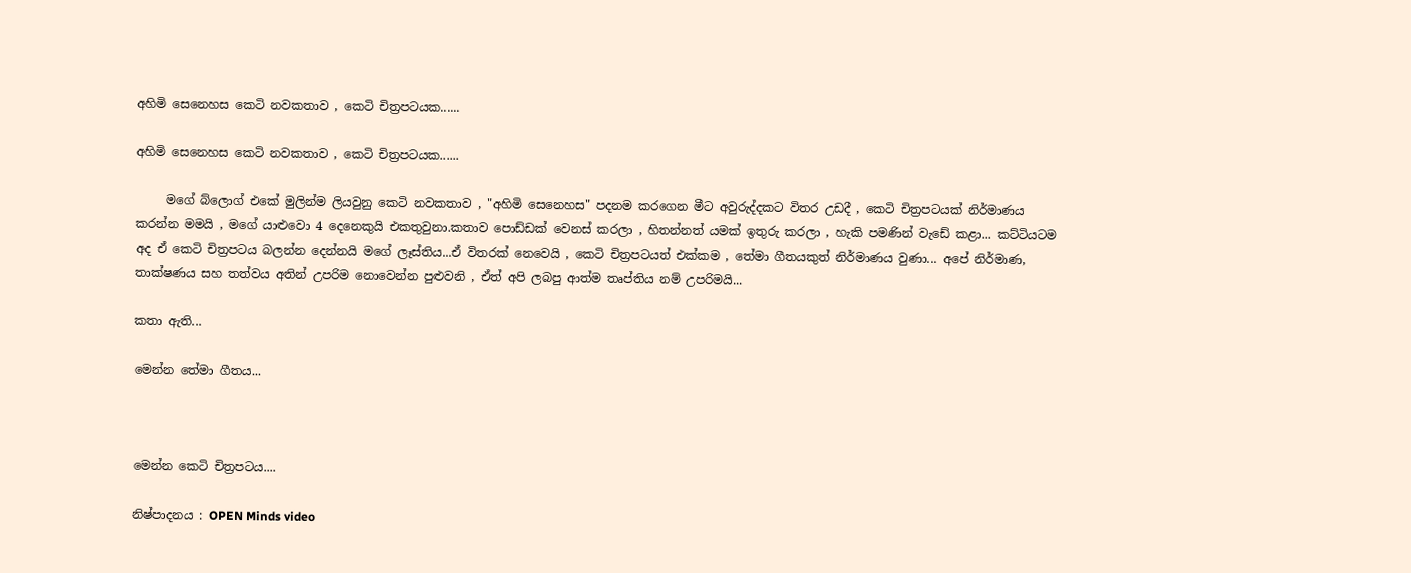අහිමි සෙනෙහස කෙටි නවකතාව , කෙටි චිත්‍රපටයක......

අහිමි සෙනෙහස කෙටි නවකතාව , කෙටි චිත්‍රපටයක......

     මගේ බ්ලොග් එකේ මුලින්ම ලියවුනු කෙටි නවකතාව , "අහිමි සෙනෙහස" පදනම කරගෙන මීට අවුරුද්දකට විතර උඩදී , කෙටි චිත්‍රපටයක් නිර්මාණය කරන්න මමයි , මගේ යාළුවො 4 දෙනෙකුයි එකතුවුනා.කතාව පොඩ්ඩක් වෙනස් කරලා , හිතන්නත් යමක් ඉතුරු කරලා , හැකි පමණින් වැඩේ කළා... කට්ටියටම අද ඒ කෙටි චිත්‍රපටය බලන්න දෙන්නයි මගේ ලෑස්තිය...ඒ විතරක් නෙවෙයි , කෙටි චිත්‍රපටයත් එක්කම , තේමා ගීතයකුත් නිර්මාණය වුණා... අපේ නිර්මාණ, තාක්ෂණය සහ තත්වය අතින් උපරිම නොවෙන්න පුළුවනි , ඒත් අපි ලබපු ආත්ම තෘප්තිය නම් උපරිමයි...

කතා ඇති...

මෙන්න තේමා ගීතය...



මෙන්න කෙටි චිත්‍රපටය....

නිෂ්පාදනය : OPEN Minds video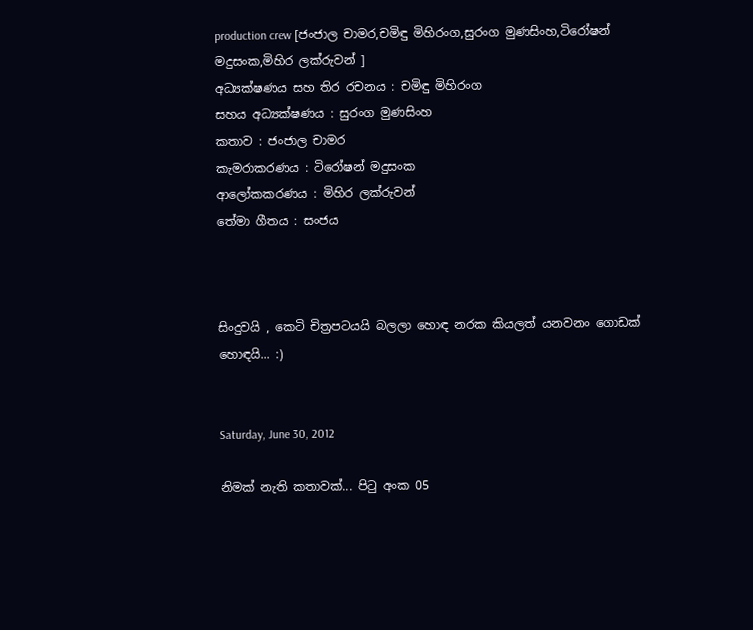production crew [ජංජාල චාමර,චමිඳු මිහිරංග,සුරංග මුණසිංහ,ටිරෝෂන් මදුසංක,මිහිර ලක්රුවන් ]
අධ්‍යක්ෂණය සහ තිර රචනය : චමිඳු මිහිරංග
සහය අධ්‍යක්ෂණය : සුරංග මුණසිංහ
කතාව : ජංජාල චාමර
කැමරාකරණය : ටිරෝෂන් මදුසංක
ආලෝකකරණය : මිහිර ලක්රුවන්
තේමා ගීතය : සංජය



සිංදුවයි , කෙටි චිත්‍රපටයයි බලලා හොඳ නරක කියලත් යනවනං ගොඩක් හොඳයි... :)


Saturday, June 30, 2012

නිමක් නැති කතාවක්... පිටු අංක 05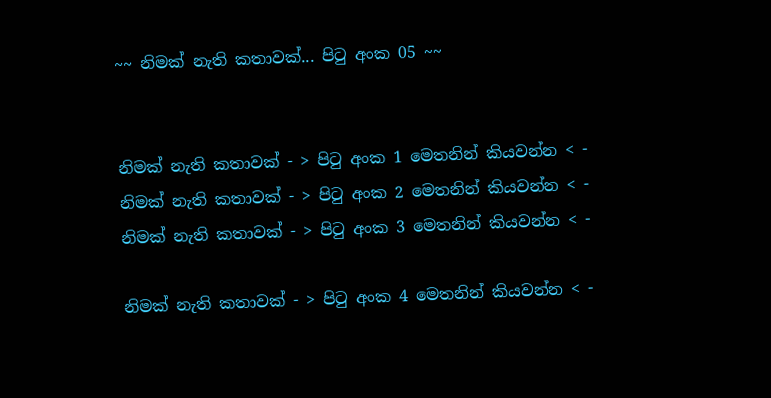~~ නිමක් නැති කතාවක්... පිටු අංක 05 ~~


නිමක් නැති කතාවක් - > පිටු අංක 1 මෙතනින් කියවන්න < -
නිමක් නැති කතාවක් - > පිටු අංක 2 මෙතනින් කියවන්න < -
නිමක් නැති කතාවක් - > පිටු අංක 3 මෙතනින් කියවන්න < -

නිමක් නැති කතාවක් - > පිටු අංක 4 මෙතනින් කියවන්න < -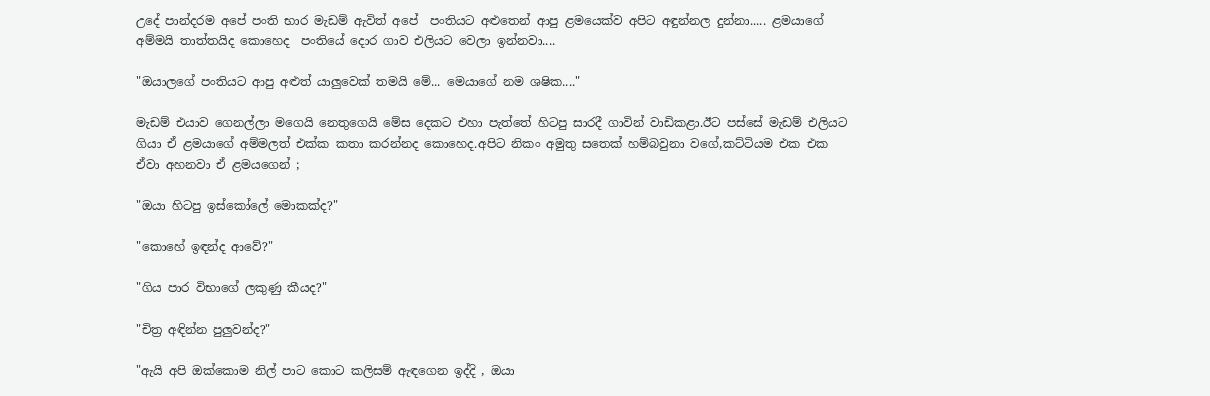උදේ පාන්දරම අපේ පංති භාර මැඩම් ඇවිත් අපේ  පංතියට අළුතෙන් ආපු ළමයෙක්ව අපිට අඳුන්නල දුන්නා..... ළමයාගේ අම්මයි තාත්තයිද කොහෙද  පංතියේ දොර ගාව එලියට වෙලා ඉන්නවා....

"ඔයාලගේ පංතියට ආපු අළුත් යාලුවෙක් තමයි මේ... මෙයාගේ නම ශෂික...."

මැඩම් එයාව ගෙනල්ලා මගෙයි නෙතුගෙයි මේස දෙකට එහා පැත්තේ හිටපු සාරදී ගාවින් වාඩිකළා.ඊට පස්සේ මැඩම් එලියට ගියා ඒ ළමයාගේ අම්මලත් එක්ක කතා කරන්නද කොහෙද.අපිට නිකං අමුතු සතෙක් හම්බවුනා වගේ,කට්ටියම එක එක ඒවා අහනවා ඒ ළමයගෙන් ;

"ඔයා හිටපු ඉස්කෝලේ මොකක්ද?"

"කොහේ ඉඳන්ද ආවේ?"

"ගිය පාර විභාගේ ලකුණු කීයද?"

"චිත්‍ර අඳින්න පුලුවන්ද?"

"ඇයි අපි ඔක්කොම නිල් පාට කොට කලිසම් ඇඳගෙන ඉද්දි , ඔයා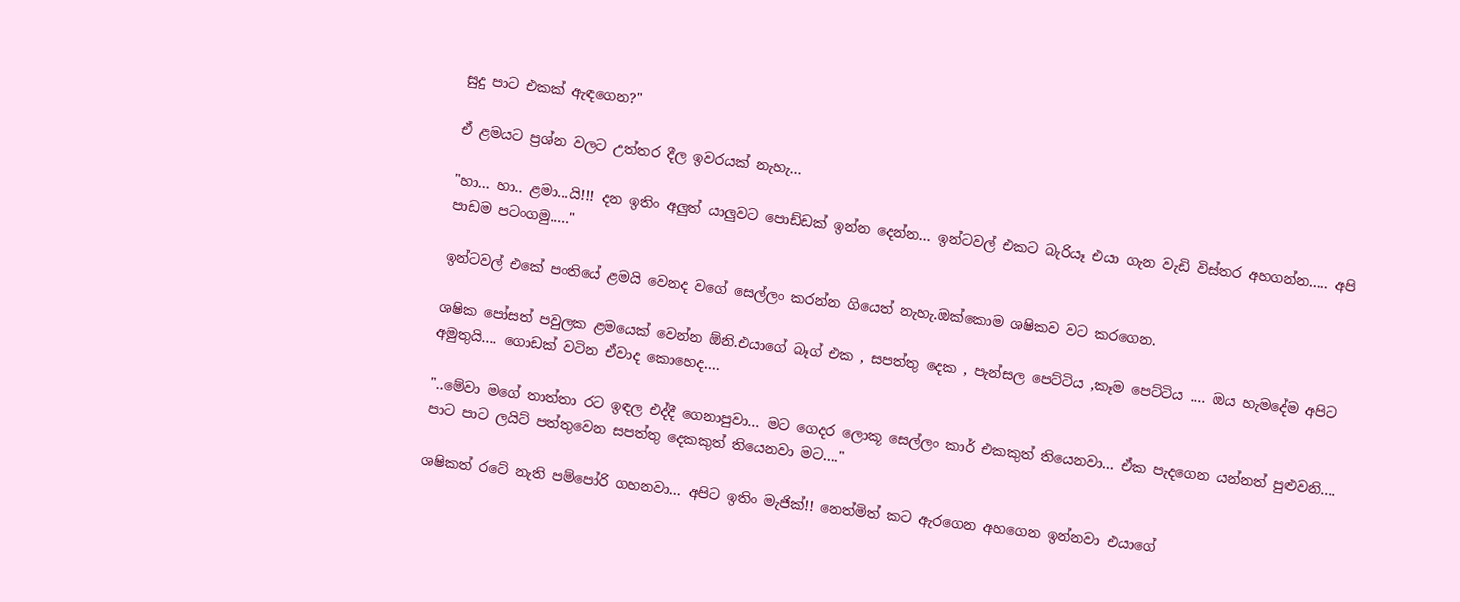සුදු පාට එකක් ඇඳගෙන?"

ඒ ළමයට ප්‍රශ්න වලට උත්තර දීල ඉවරයක්‌ නැහැ...

"හා... හා.. ළමා...යි!!! දන ඉතිං අලුත් යාලුවට පොඩ්ඩක් ඉන්න දෙන්න... ඉන්ටවල් එකට බැරියෑ එයා ගැන වැඩි විස්තර අහගන්න..... අපි පාඩම පටංගමු....."

ඉන්ටවල් එකේ පංතියේ ළමයි වෙනද වගේ සෙල්ලං කරන්න ගියෙත් නැහැ.ඔක්කොම ශෂිකව වට කරගෙන.

ශෂික පෝසත් පවුලක ළමයෙක් වෙන්න ඕනි.එයාගේ බෑග් එක , සපත්තු දෙක , පැන්සල පෙට්ටිය ,කෑම පෙට්ටිය .... ඔය හැමදේම අපිට අමුතුයි.... ගොඩක් වටින ඒවාද කොහෙද....

"..මේවා මගේ තාත්තා රට ඉඳල එද්දී ගෙනාපුවා... මට ගෙදර ලොකූ සෙල්ලං කාර් එකකුත් තියෙනවා... ඒක පැදගෙන යන්නත් පුළුවනි.... පාට පාට ලයිට් පත්තුවෙන සපත්තු දෙකකුත් තියෙනවා මට...."

ශෂිකත් රටේ නැති පම්පෝරි ගහනවා... අපිට ඉතිං මැජික්!! නෙත්මිත් කට ඇරගෙන අහගෙන ඉන්නවා එයාගේ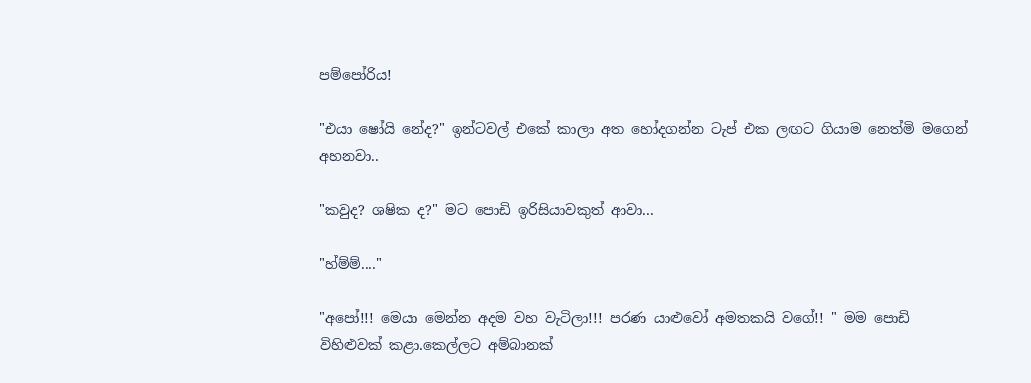පම්පෝරිය!

"එයා ෂෝයි නේද?" ඉන්ටවල් එකේ කාලා අත හෝදගන්න ටැප් එක ලඟට ගියාම නෙත්මි මගෙන් අහනවා..

"කවුද? ශෂික ද?" මට පොඩි ඉරිසියාවකුත් ආවා...

"හ්ම්ම්...."

"අපෝ!!! මෙයා මෙන්න අදම වහ වැටිලා!!! පරණ යාළුවෝ අමතකයි වගේ!! " මම පොඩි විහිළුවක් කළා.කෙල්ලට අම්බානක්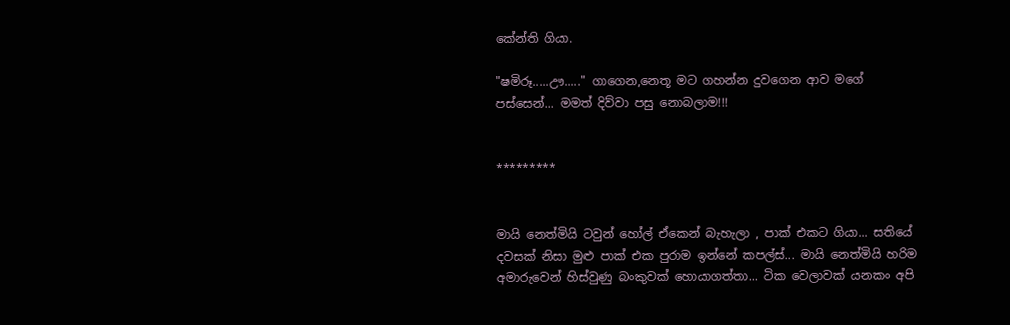කේන්ති ගියා.

"ෂමිරූ.....ඌ....." ගාගෙන,නෙතූ මට ගහන්න දුවගෙන ආව මගේ පස්සෙන්... මමත් දිව්වා පසු නොබලාම!!!


*********


මායි නෙත්මියි ටවුන් හෝල් ඒකෙන් බැහැලා , පාක් එකට ගියා... සතියේ දවසක් නිසා මුළු පාක් එක පුරාම ඉන්නේ කපල්ස්... මායි නෙත්මියි හරිම අමාරුවෙන් හිස්වුණු බංකුවක් හොයාගත්තා... ටික වෙලාවක් යනකං අපි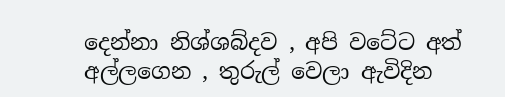දෙන්නා නිශ්ශබ්දව , අපි වටේට අත් අල්ලගෙන , තුරුල් වෙලා ඇවිදින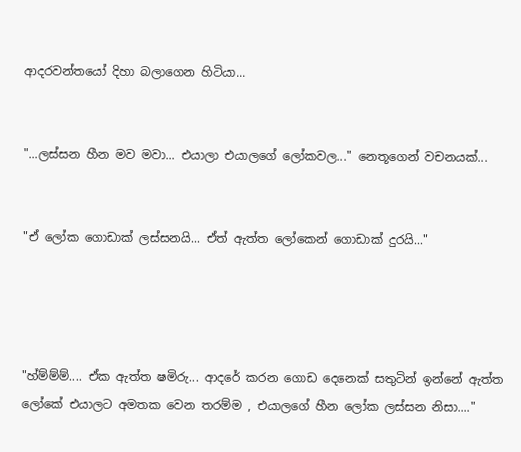ආදරවන්තයෝ දිහා බලාගෙන හිටියා...


"...ලස්සන හීන මව මවා... එයාලා එයාලගේ ලෝකවල..." නෙතූගෙන් වචනයක්...


"ඒ ලෝක ගොඩාක් ලස්සනයි... ඒත් ඇත්ත ලෝකෙන් ගොඩාක් දුරයි..."




"හ්ම්ම්ම්.... ඒක ඇත්ත ෂමිරු... ආදරේ කරන ගොඩ දෙනෙක් සතුටින් ඉන්නේ ඇත්ත ලෝකේ එයාලට අමතක වෙන තරම්ම , එයාලගේ හීන ලෝක ලස්සන නිසා...."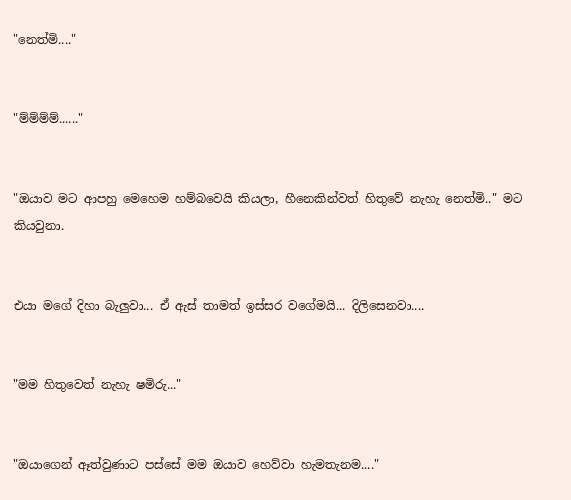"නෙත්මි...."


"ම්ම්ම්ම්......"


"ඔයාව මට ආපහු මෙහෙම හම්බවෙයි කියලා, හීනෙකින්වත් හිතුවේ නැහැ නෙත්මි.." මට කියවුනා.


එයා මගේ දිහා බැලුවා... ඒ ඇස් තාමත් ඉස්සර වගේමයි... දිලිසෙනවා....


"මම හිතුවෙත් නැහැ ෂමිරු..."


"ඔයාගෙන් ඈත්වුණාට පස්සේ මම ඔයාව හෙව්වා හැමතැනම...."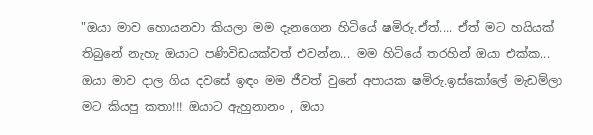"ඔයා මාව හොයනවා කියලා මම දැනගෙන හිටියේ ෂමිරු.ඒත්.... ඒත් මට හයියක් තිබුනේ නැහැ ඔයාට පණිවිඩයක්වත් එවන්න... මම හිටියේ තරහින් ඔයා එක්ක... ඔයා මාව දාල ගිය දවසේ ඉඳං මම ජීවත් වුනේ අපායක ෂමිරු.ඉස්කෝලේ මැඩම්ලා මට කියපු කතා!!! ඔයාට ඇහුනානං , ඔයා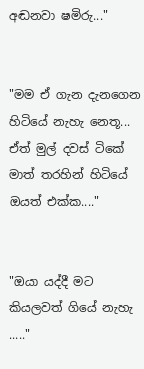අඬනවා ෂමිරු..."


"මම ඒ ගැන දැනගෙන හිටියේ නැහැ නෙතූ... ඒත් මුල් දවස් ටිකේ මාත් තරහින් හිටියේ ඔයත් එක්ක...."


"ඔයා යද්දී මට කියලවත් ගියේ නැහැ ....."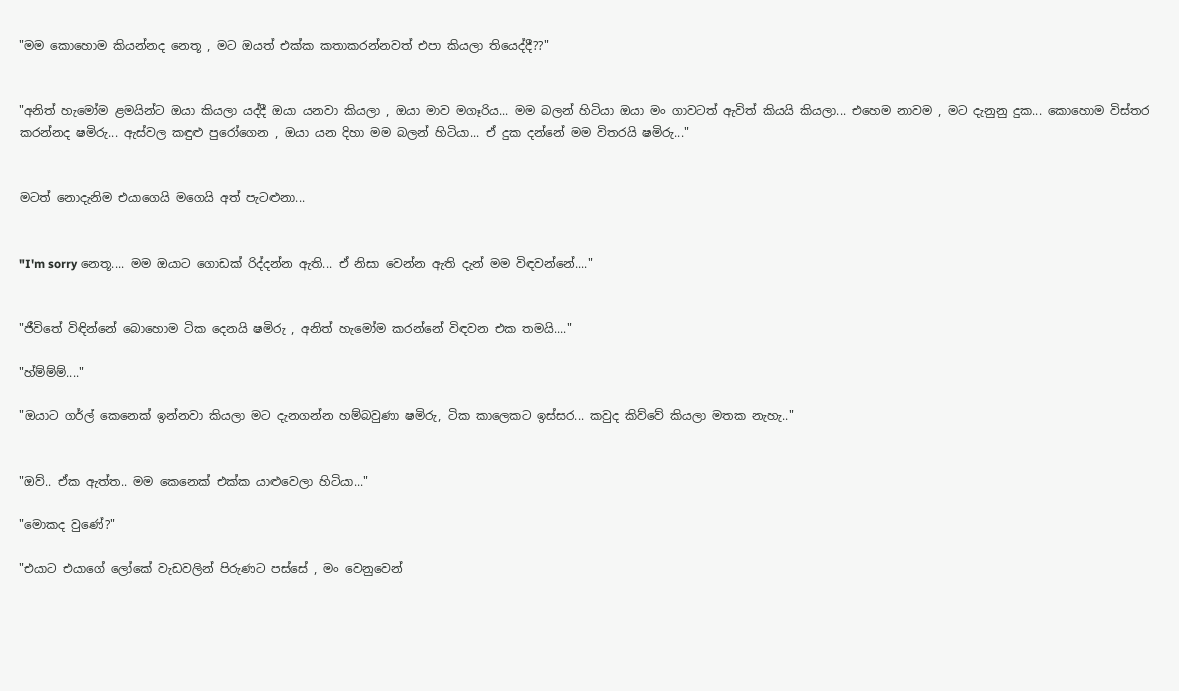"මම කොහොම කියන්නද නෙතූ , මට ඔයත් එක්ක කතාකරන්නවත් එපා කියලා තියෙද්දී??"


"අනිත් හැමෝම ළමයින්ට ඔයා කියලා යද්දී ඔයා යනවා කියලා , ඔයා මාව මගෑරිය... මම බලන් හිටියා ඔයා මං ගාවටත් ඇවිත් කියයි කියලා... එහෙම නාවම , මට දැනුනු දුක... කොහොම විස්තර කරන්නද ෂමිරු... ඇස්වල කඳුළු පුරෝගෙන , ඔයා යන දිහා මම බලන් හිටියා... ඒ දුක දන්නේ මම විතරයි ෂමිරු..."


මටත් නොදැනිම එයාගෙයි මගෙයි අත් පැටළුනා...


"I'm sorry නෙතූ.... මම ඔයාට ගොඩක් රිද්දන්න ඇති... ඒ නිසා වෙන්න ඇති දැන් මම විඳවන්නේ...."


"ජීවිතේ විඳින්නේ බොහොම ටික දෙනයි ෂමිරු , අනිත් හැමෝම කරන්නේ විඳවන එක තමයි...."

"හ්ම්ම්ම්...."

"ඔයාට ගර්ල් කෙනෙක් ඉන්නවා කියලා මට දැනගන්න හම්බවුණා ෂමිරු, ටික කාලෙකට ඉස්සර... කවුද කිව්වේ කියලා මතක නැහැ.."


"ඔව්.. ඒක ඇත්ත.. මම කෙනෙක් එක්ක යාළුවෙලා හිටියා..."

"මොකද වුණේ?"

"එයාට එයාගේ ලෝකේ වැඩවලින් පිරුණට පස්සේ , මං වෙනුවෙන්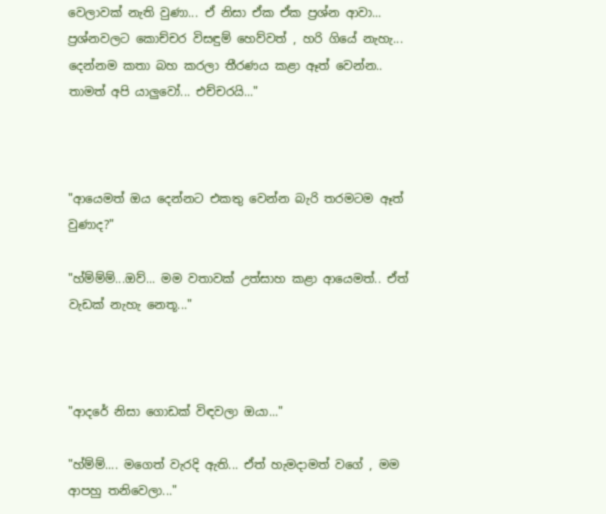වෙලාවක් නැති වුණා... ඒ නිසා ඒක ඒක ප්‍රශ්න ආවා... ප්‍රශ්නවලට කොච්චර විසඳුම් හෙව්වත් , හරි ගියේ නැහැ... දෙන්නම කතා බහ කරලා තීරණය කළා ඈත් වෙන්න.. තාමත් අපි යාලුවෝ... එච්චරයි..."



"ආයෙමත් ඔය දෙන්නට එකතු වෙන්න බැරි තරමටම ඈත් වුණාද?"

"හ්ම්ම්ම්...ඔව්... මම වතාවක් උත්සාහ කළා ආයෙමත්.. ඒත් වැඩක් නැහැ නෙතූ..."



"ආදරේ නිසා ගොඩක් විඳවලා ඔයා..."

"හ්ම්ම්.... මගෙත් වැරදි ඇති... ඒත් හැමදාමත් වගේ , මම ආපහු තනිවෙලා..."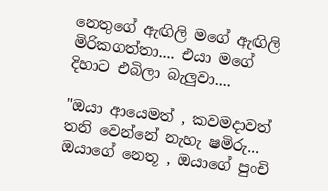නෙතුගේ ඇඟිලි මගේ ඇඟිලි මිරිකගත්තා.... එයා මගේ දිහාට එබිලා බැලුවා....

"ඔයා ආයෙමත් , කවමදාවත් තනි වෙන්නේ නැහැ ෂමිරු... ඔයාගේ නෙතූ , ඔයාගේ පුංචි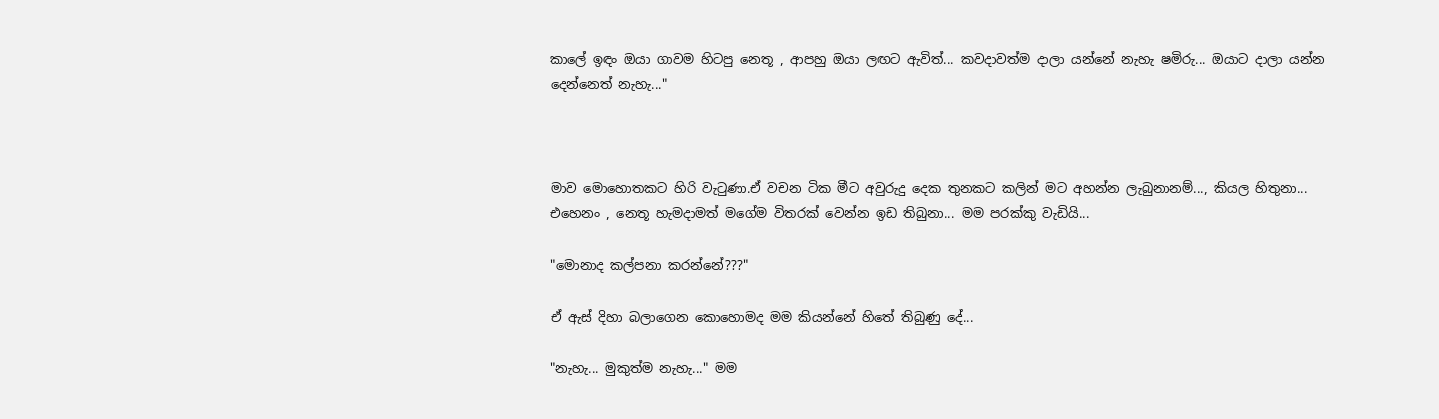කාලේ ඉඳං ඔයා ගාවම හිටපු නෙතූ , ආපහු ඔයා ලඟට ඇවිත්... කවදාවත්ම දාලා යන්නේ නැහැ ෂමිරු... ඔයාට දාලා යන්න දෙන්නෙත් නැහැ..."



මාව මොහොතකට හිරි වැටුණා.ඒ වචන ටික මීට අවුරුදු දෙක තුනකට කලින් මට අහන්න ලැබුනානම්..., කියල හිතුනා... එහෙනං , නෙතූ හැමදාමත් මගේම විතරක් වෙන්න ඉඩ තිබුනා... මම පරක්කු වැඩියි...

"මොනාද කල්පනා කරන්නේ???"

ඒ ඇස් දිහා බලාගෙන කොහොමද මම කියන්නේ හිතේ තිබුණු දේ...

"නැහැ... මුකුත්ම නැහැ..." මම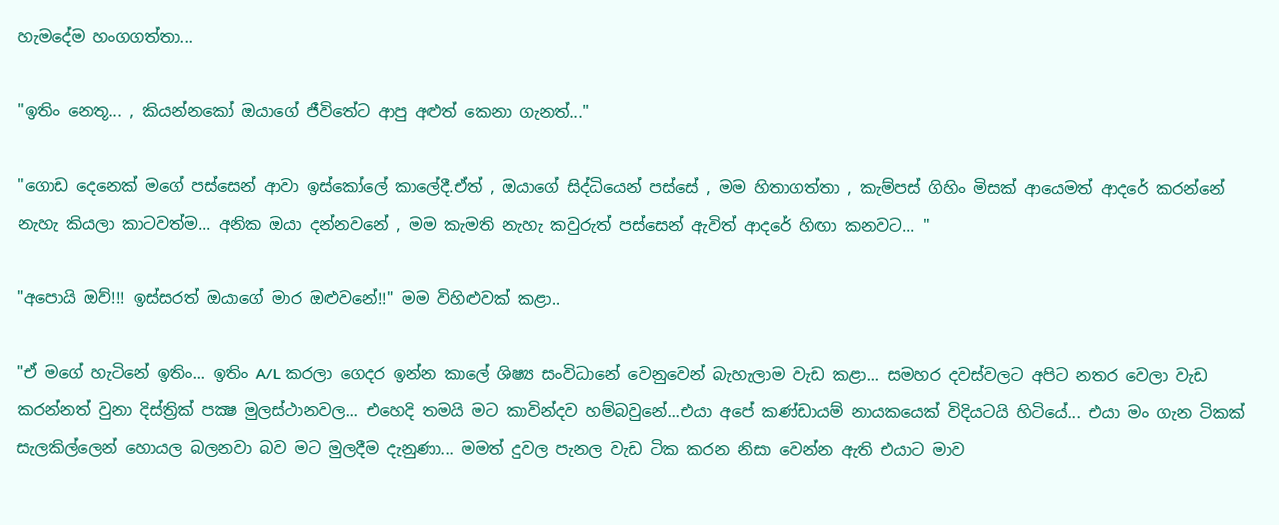හැමදේම හංගගත්තා...

"ඉතිං නෙතූ... , කියන්නකෝ ඔයාගේ ජීවිතේට ආපු අළුත් කෙනා ගැනත්..."

"ගොඩ දෙනෙක් මගේ පස්සෙන් ආවා ඉස්කෝලේ කාලේදී.ඒත් , ඔයාගේ සිද්ධියෙන් පස්සේ , මම හිතාගත්තා , කැම්පස් ගිහිං මිසක් ආයෙමත් ආදරේ කරන්නේ නැහැ කියලා කාටවත්ම... අනික ඔයා දන්නවනේ , මම කැමති නැහැ කවුරුත් පස්සෙන් ඇවිත් ආදරේ හිඟා කනවට... "

"අපොයි ඔව්!!! ඉස්සරත් ඔයාගේ මාර ඔළුවනේ!!" මම විහිළුවක් කළා..

"ඒ මගේ හැටිනේ ඉතිං... ඉතිං A/L කරලා ගෙදර ඉන්න කාලේ ශිෂ්‍ය සංවිධානේ වෙනුවෙන් බැහැලාම වැඩ කළා... සමහර දවස්වලට අපිට නතර වෙලා වැඩ කරන්නත් වුනා දිස්ත්‍රික් පක්‍ෂ මුලස්ථානවල... එහෙදි තමයි මට කාවින්දව හම්බවුනේ...එයා අපේ කණ්ඩායම් නායකයෙක් විදියටයි හිටියේ... එයා මං ගැන ටිකක් සැලකිල්ලෙන් හොයල බලනවා බව මට මුලදීම දැනුණා... මමත් දුවල පැනල වැඩ ටික කරන නිසා වෙන්න ඇති එයාට මාව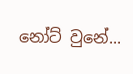නෝට් වුනේ...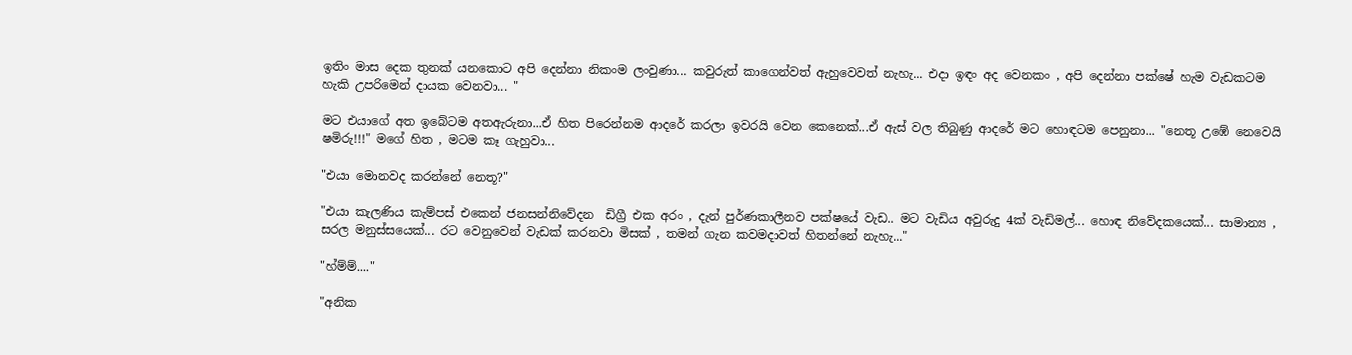ඉතිං මාස දෙක තුනක් යනකොට අපි දෙන්නා නිකංම ලංවුණා... කවුරුත් කාගෙන්වත් ඇහුවෙවත් නැහැ... එදා ඉඳං අද වෙනකං , අපි දෙන්නා පක්ෂේ හැම වැඩකටම හැකි උපරිමෙන් දායක වෙනවා... "

මට එයාගේ අත ඉබේටම අතඇරුනා...ඒ හිත පිරෙන්නම ආදරේ කරලා ඉවරයි වෙන කෙනෙක්...ඒ ඇස් වල තිබුණු ආදරේ මට හොඳටම පෙනුනා... "නෙතූ උඹේ නෙවෙයි ෂමිරු!!!" මගේ හිත , මටම කෑ ගැහුවා...

"එයා මොනවද කරන්නේ නෙතූ?"

"එයා කැලණිය කැම්පස් එකෙන් ජනසන්නිවේදන  ඩිග්‍රී එක අරං , දැන් පුර්ණකාලීනව පක්ෂයේ වැඩ.. මට වැඩිය අවුරුදු 4ක් වැඩිමල්... හොඳ නිවේදකයෙක්... සාමාන්‍ය , සරල මනුස්සයෙක්... රට වෙනුවෙන් වැඩක් කරනවා මිසක් , තමන් ගැන කවමදාවත් හිතන්නේ නැහැ..."

"හ්ම්ම්...."

"අනික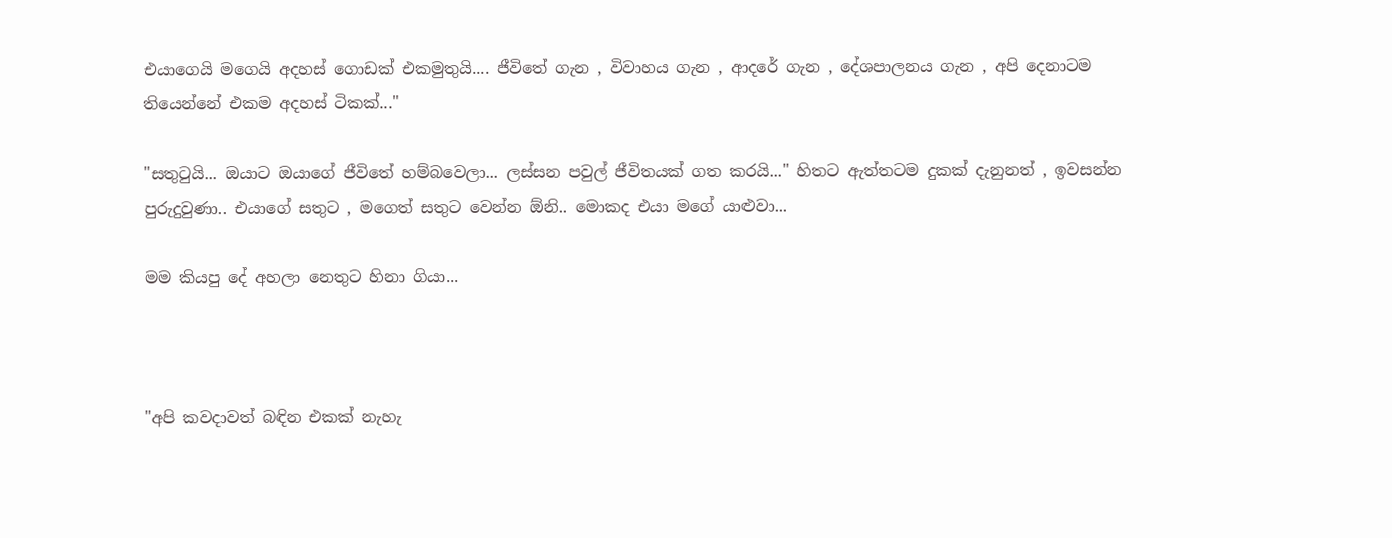එයාගෙයි මගෙයි අදහස් ගොඩක් එකමුතුයි.... ජීවිතේ ගැන , විවාහය ගැන , ආදරේ ගැන , දේශපාලනය ගැන , අපි දෙනාටම තියෙන්නේ එකම අදහස් ටිකක්..."

"සතුටුයි... ඔයාට ඔයාගේ ජීවිතේ හම්බවෙලා... ලස්සන පවුල් ජීවිතයක් ගත කරයි..." හිතට ඇත්තටම දුකක් දැනුනත් , ඉවසන්න පුරුදුවුණා.. එයාගේ සතුට , මගෙත් සතුට වෙන්න ඕනි.. මොකද එයා මගේ යාළුවා...

මම කියපු දේ අහලා නෙතුට හිනා ගියා...



"අපි කවදාවත් බඳින එකක් නැහැ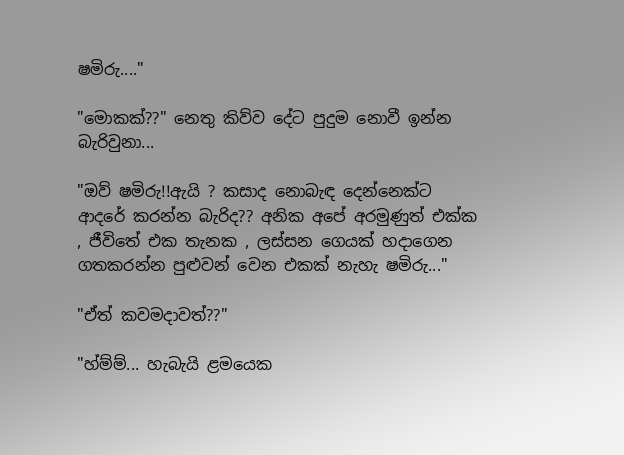ෂමිරු...."

"මොකක්??" නෙතු කිව්ව දේට පුදුම නොවී ඉන්න බැරිවුනා...

"ඔව් ෂමිරු!!ඇයි ? කසාද නොබැඳ දෙන්නෙක්ට ආදරේ කරන්න බැරිද?? අනික අපේ අරමුණුත් එක්ක , ජීවිතේ එක තැනක , ලස්සන ගෙයක් හදාගෙන ගතකරන්න පුළුවන් වෙන එකක් නැහැ ෂමිරු..."

"ඒත් කවමදාවත්??"

"හ්ම්ම්... හැබැයි ළමයෙක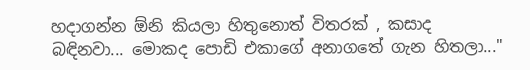හදාගන්න ඕනි කියලා හිතුනොත් විතරක් , කසාද බඳිනවා... මොකද පොඩි එකාගේ අනාගතේ ගැන හිතලා..."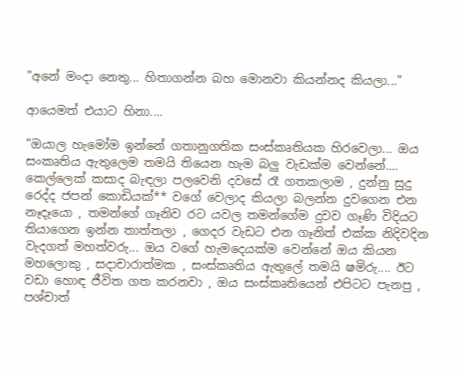"අනේ මංදා නෙතු... හිතාගන්න බහ මොනවා කියන්නද කියලා..."

ආයෙමත් එයාට හිනා....

"ඔයාල හැමෝම ඉන්නේ ගතානුගතික සංස්කෘතියක හිරවෙලා... ඔය සංකෘතිය ඇතුලෙම තමයි තියෙන හැම බලු වැඩක්ම වෙන්නේ.... කෙල්ලෙක් කසාද බැඳලා පලවෙනි දවසේ රෑ ගතකලාම , දුන්නු සුදු රෙද්ද ජපන් කොඩියක්** වගේ වෙලාද කියලා බලන්න දුවගෙන එන නෑදෑයො , තමන්ගේ ගෑනිව රට යවල තමන්ගේම දුවව ගෑණි විදියට තියාගෙන ඉන්න තාත්තලා , ගෙදර වැඩට එන ගෑනිත් එක්ක නිදිවදින වැදගත් මහත්වරු... ඔය වගේ හැමදෙයක්ම වෙන්නේ ඔය කියන මහලොකු , සදාචාරාත්මක , සංස්කෘතිය ඇතුලේ තමයි ෂමිරු.... ඊට වඩා හොඳ ජීවිත ගත කරනවා , ඔය සංස්කෘතියෙන් එපිටට පැනපු , පශ්චාත්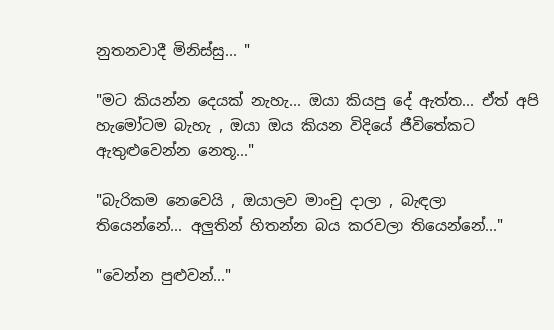නුතනවාදී මිනිස්සු... "

"මට කියන්න දෙයක් නැහැ... ඔයා කියපු දේ ඇත්ත... ඒත් අපි හැමෝටම බැහැ , ඔයා ඔය කියන විදියේ ජීවිතේකට ඇතුළුවෙන්න නෙතූ..."

"බැරිකම නෙවෙයි , ඔයාලව මාංචු දාලා , බැඳලා තියෙන්නේ... අලුතින් හිතන්න බය කරවලා තියෙන්නේ..."

"වෙන්න පුළුවන්..."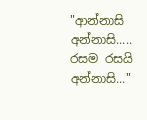"ආන්නාසි අන්නාසි..... රසම රසයි අන්නාසි..."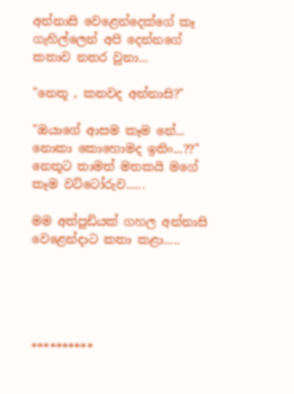අන්නාසි වෙළෙන්දෙක්ගේ කෑ ගැහිල්ලෙන් අපි දෙන්නගේ කතාව නතර වුනා...

"නෙතූ , කනවද අන්නාසි?"

"ඔයාගේ ආසම කෑම නේ... නොකා කොහොමද ඉතිං...??" නෙතූට තාමත් මතකයි මගේ කෑම වට්ටෝරුව......

මම අත්පුඩියක් ගහල අන්නාසි වෙළෙන්දාට කතා කළා.....





**********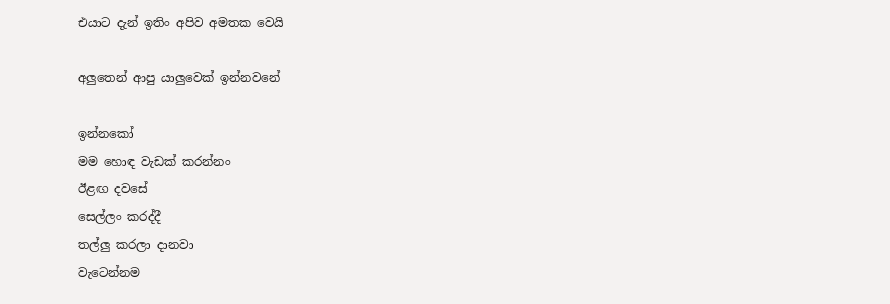එයාට දැන් ඉතිං අපිව අමතක වෙයි

අලුතෙන් ආපු යාලුවෙක් ඉන්නවනේ

ඉන්නකෝ
මම හොඳ වැඩක් කරන්නං
ඊළඟ දවසේ
සෙල්ලං කරද්දී
තල්ලු කරලා දානවා
වැටෙන්නම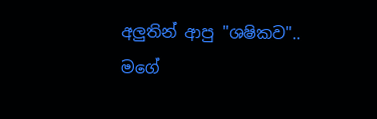අලුතින් ආපු "ශෂිකව"..
මගේ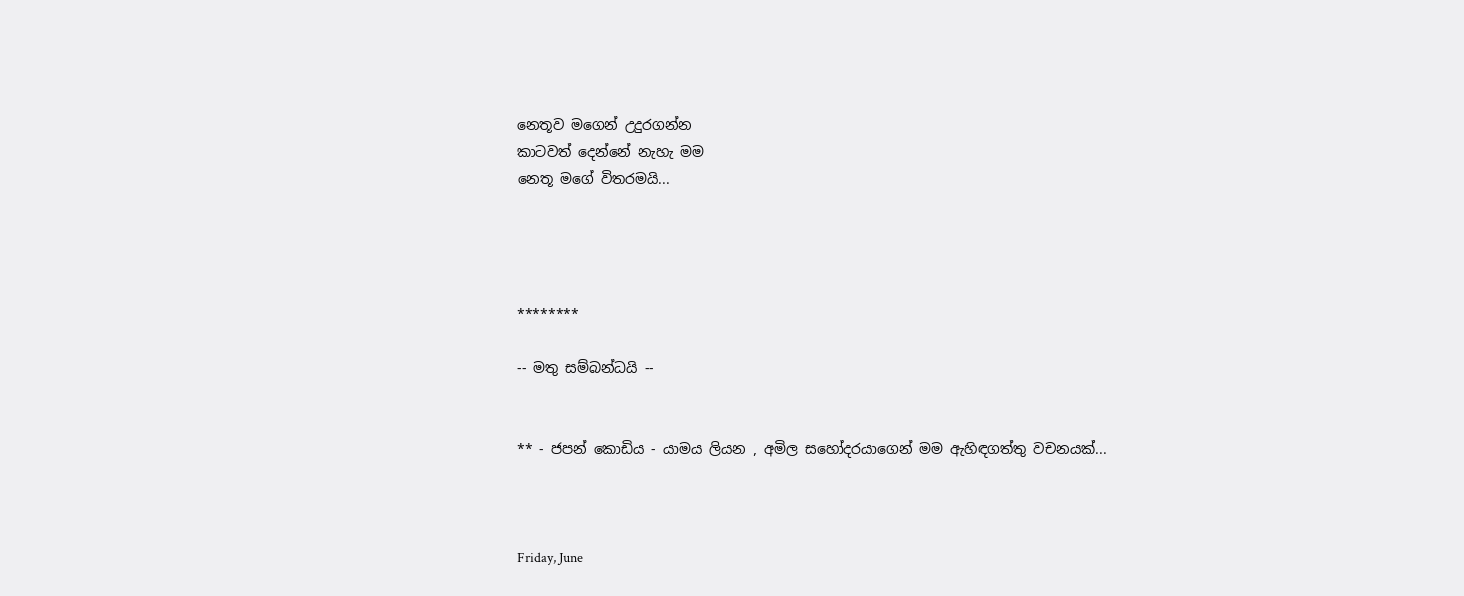නෙතූව මගෙන් උදුරගන්න
කාටවත් දෙන්නේ නැහැ මම
නෙතූ මගේ විතරමයි...




********

-- මතු සම්බන්ධයි --


** - ජපන් කොඩිය - යාමය ලියන , අමිල සහෝදරයාගෙන් මම ඇහිඳගත්තු වචනයක්...



Friday, June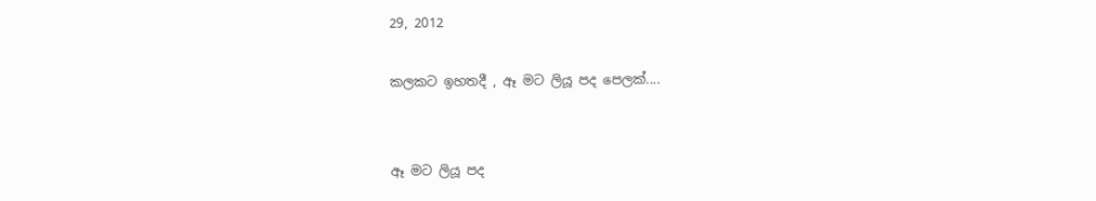29, 2012

කලකට ඉහතදී , ඈ මට ලියූ පද පෙලක්....


ඈ මට ලියූ පද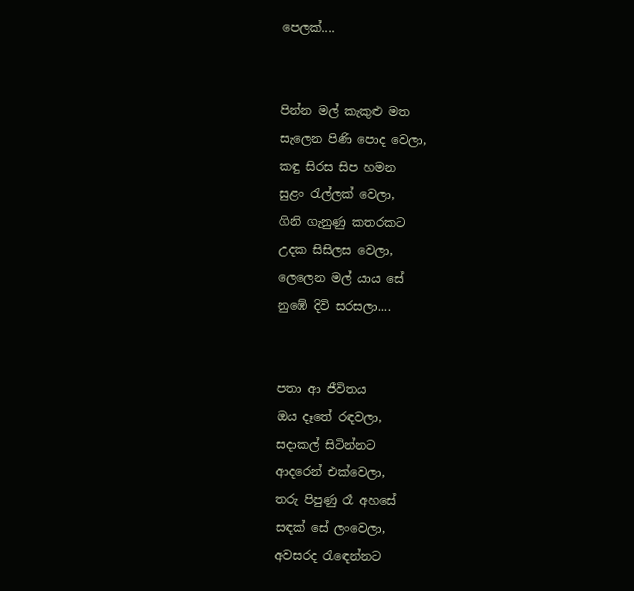පෙලක්....


පින්න මල් කැකුළු මත
සැලෙන පිණි පොද වෙලා,
කඳු සිරස සිප හමන
සුළං රැල්ලක් වෙලා,
ගිනි ගැනුණු කතරකට
උදක සිසිලස වෙලා,
ලෙලෙන මල් යාය සේ
නුඹේ දිවි සරසලා....


පතා ආ ජීවිතය
ඔය දෑතේ රඳවලා,
සදාකල් සිටින්නට
ආදරෙන් එක්වෙලා,
තරු පිපුණු රෑ අහසේ
සඳක් සේ ලංවෙලා,
අවසරද රැඳෙන්නට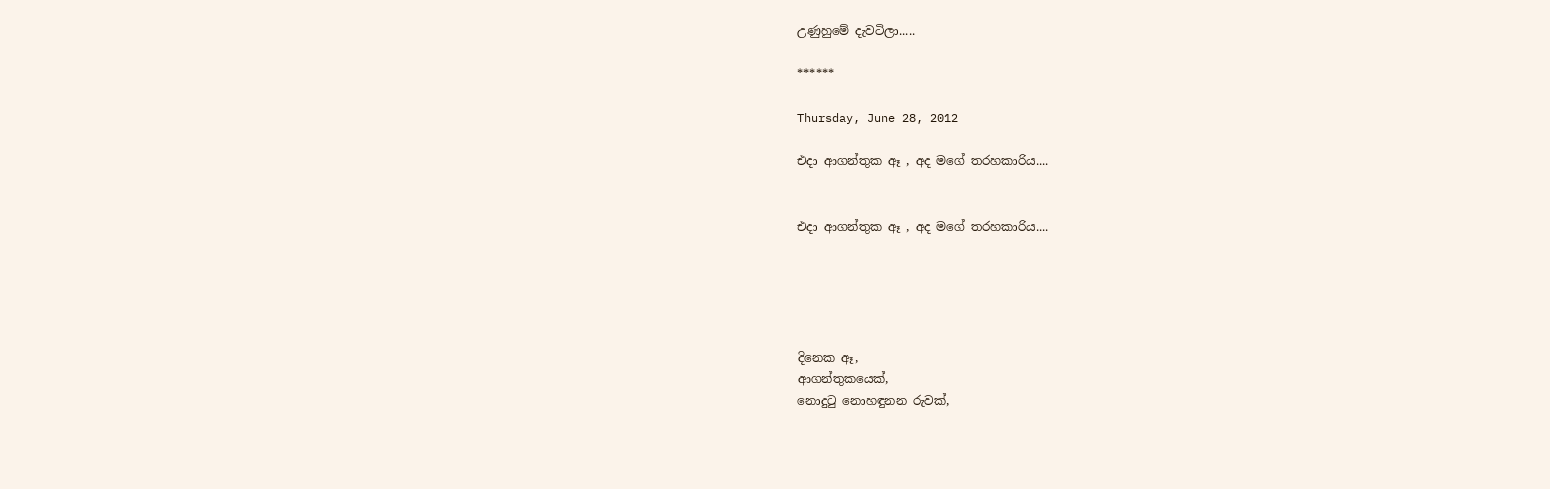උණුහුමේ දැවටිලා.....

******

Thursday, June 28, 2012

එදා ආගන්තුක ඈ , අද මගේ තරහකාරිය....


එදා ආගන්තුක ඈ , අද මගේ තරහකාරිය....





දිනෙක ඈ,
ආගන්තුකයෙක්,
නොදුටු නොහඳුනන රුවක්,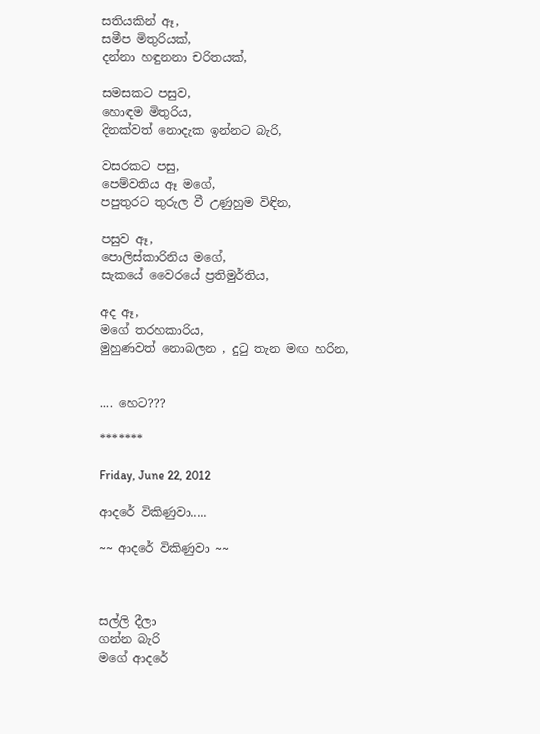සතියකින් ඈ,
සමීප මිතුරියක්‌,
දන්නා හඳුනනා චරිතයක්,

සමසකට පසුව,
හොඳම මිතුරිය,
දිනක්වත් නොදැක ඉන්නට බැරි,

වසරකට පසු,
පෙම්වතිය ඈ මගේ,
පපුතුරට තුරුල වී උණුහුම විඳින,

පසුව ඈ,
පොලිස්කාරිනිය මගේ,
සැකයේ වෛරයේ ප්‍රතිමුර්තිය,

අද ඈ,
මගේ තරහකාරිය,
මුහුණවත් නොබලන , දුටු තැන මඟ හරින,


.... හෙට???

*******

Friday, June 22, 2012

ආදරේ විකිණුවා.....

~~ ආදරේ විකිණුවා ~~



සල්ලි දීලා
ගන්න බැරි
මගේ ආදරේ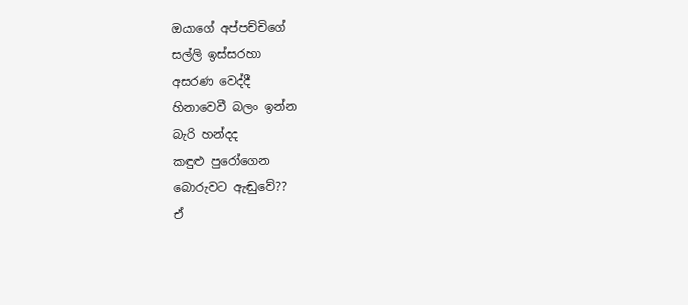ඔයාගේ අප්පච්චිගේ
සල්ලි ඉස්සරහා
අසරණ වෙද්දී
හිනාවෙවී බලං ඉන්න
බැරි හන්දද
කඳුළු පුරෝගෙන
බොරුවට ඇඬුවේ??
ඒ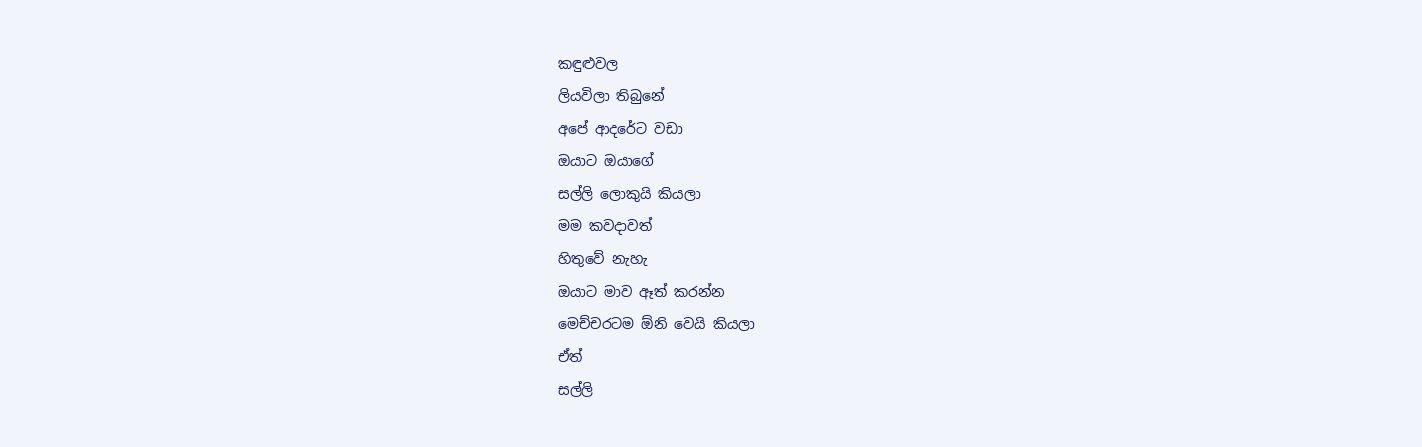කඳුළුවල
ලියවිලා තිබුනේ
අපේ ආදරේට වඩා
ඔයාට ඔයාගේ
සල්ලි ලොකුයි කියලා
මම කවදාවත්
හිතුවේ නැහැ
ඔයාට මාව ඈත් කරන්න
මෙච්චරටම ඕනි වෙයි කියලා
ඒත්
සල්ලි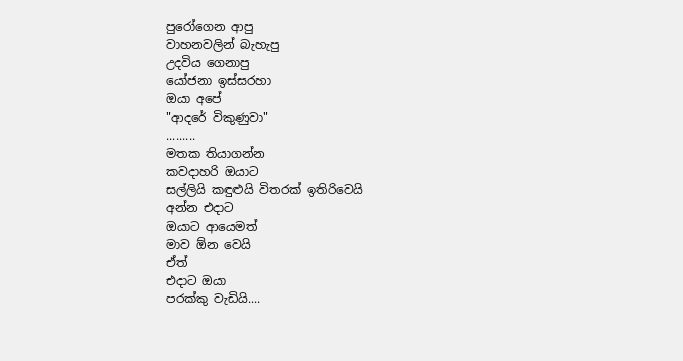පුරෝගෙන ආපු
වාහනවලින් බැහැපු
උදවිය ගෙනාපු
යෝජනා ඉස්සරහා
ඔයා අපේ
"ආදරේ විකුණුවා"
.........
මතක තියාගන්න
කවදාහරි ඔයාට
සල්ලියි කඳුළුයි විතරක් ඉතිරිවෙයි
අන්න එදාට
ඔයාට ආයෙමත්
මාව ඕන වෙයි
ඒත්
එදාට ඔයා
පරක්කු වැඩියි....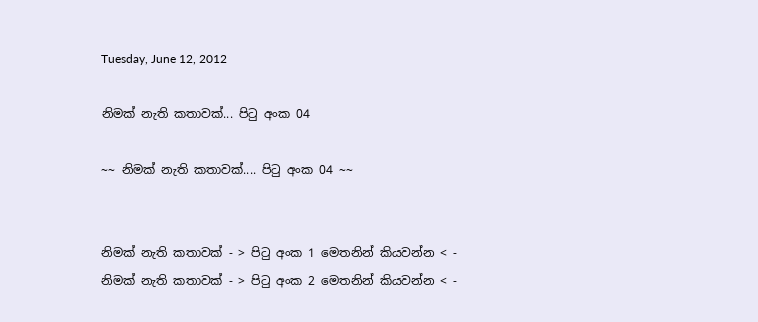Tuesday, June 12, 2012

නිමක් නැති කතාවක්... පිටු අංක 04

~~ නිමක් නැති කතාවක්.... පිටු අංක 04 ~~


නිමක් නැති කතාවක් - > පිටු අංක 1 මෙතනින් කියවන්න < -
නිමක් නැති කතාවක් - > පිටු අංක 2 මෙතනින් කියවන්න < -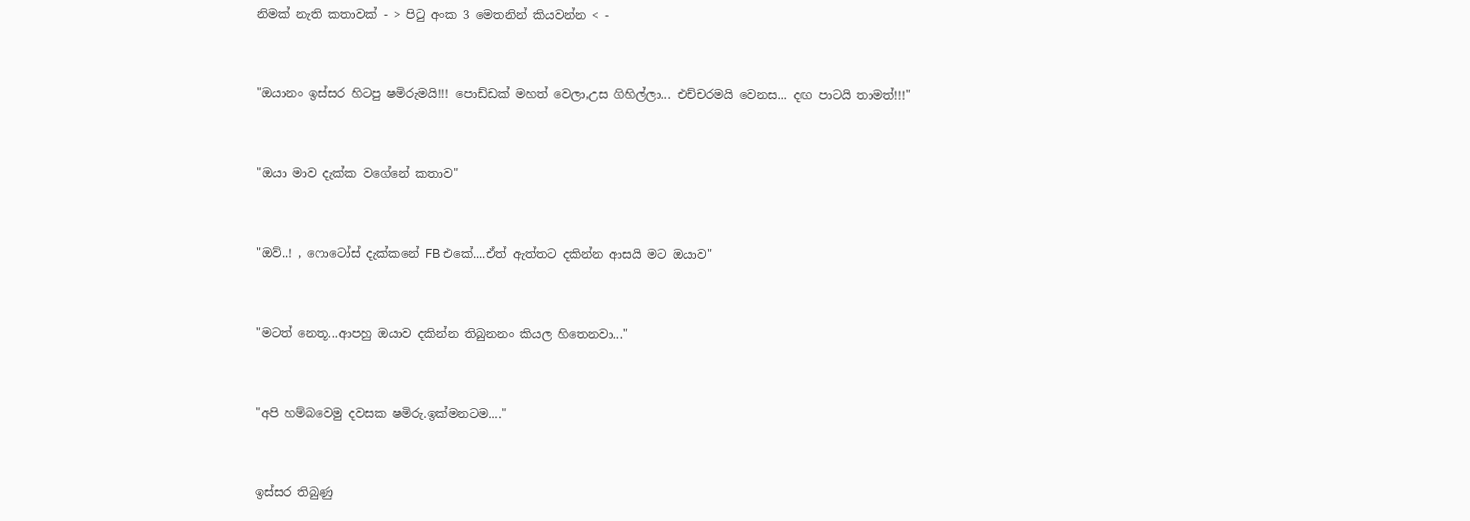නිමක් නැති කතාවක් - > පිටු අංක 3 මෙතනින් කියවන්න < -


"ඔයානං ඉස්සර හිටපු ෂමිරුමයි!!! පොඩ්ඩක් මහත් වෙලා,උස ගිහිල්ලා... එච්චරමයි වෙනස... දඟ පාටයි තාමත්!!!"


"ඔයා මාව දැක්ක වගේනේ කතාව"


"ඔව්..! , ෆොටෝස් දැක්කනේ FB එකේ....ඒත් ඇත්තට දකින්න ආසයි මට ඔයාව"


"මටත් නෙතූ...ආපහු ඔයාව දකින්න තිබුනනං කියල හිතෙනවා..."


"අපි හම්බවෙමු දවසක ෂමිරු.ඉක්මනටම...."


ඉස්සර තිබුණු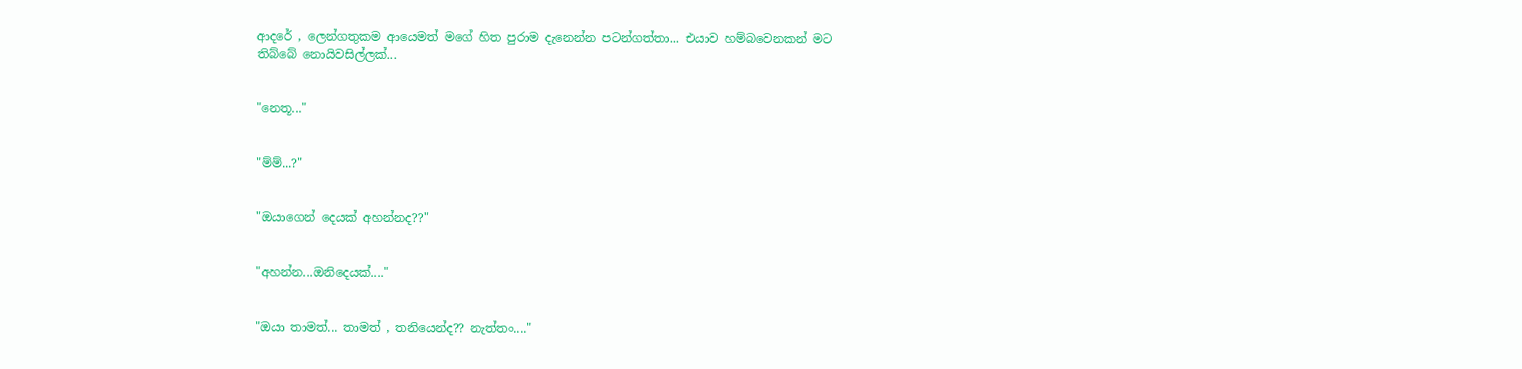ආදරේ , ලෙන්ගතුකම ආයෙමත් මගේ හිත පුරාම දැනෙන්න පටන්ගත්තා... එයාව හම්බවෙනකන් මට තිබ්බේ නොයිවසිල්ලක්...


"නෙතූ..."


"ම්ම්...?"


"ඔයාගෙන් දෙයක් අහන්නද??"


"අහන්න...ඔනිදෙයක්...."


"ඔයා තාමත්... තාමත් , තනියෙන්ද?? නැත්තං...."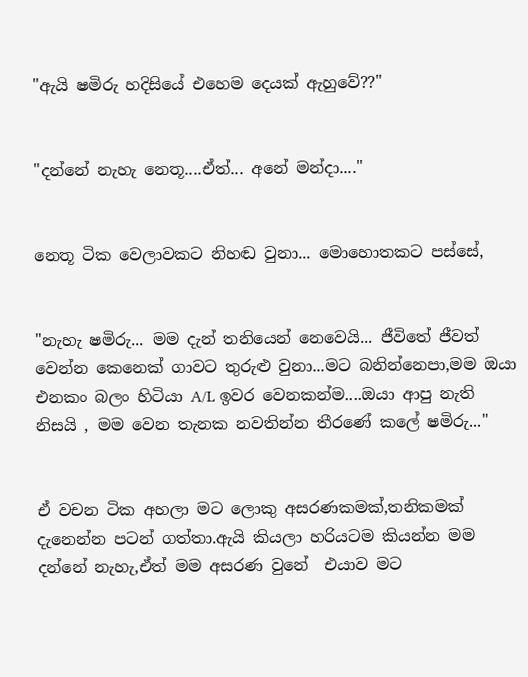"ඇයි ෂමිරු හදිසියේ එහෙම දෙයක් ඇහුවේ??"


"දන්නේ නැහැ නෙතූ....ඒත්... අනේ මන්දා...."


නෙතූ ටික වෙලාවකට නිහඬ වුනා... මොහොතකට පස්සේ,


"නැහැ ෂමිරු... මම දැන් තනියෙන් නෙවෙයි... ජීවිතේ ජීවත් වෙන්න කෙනෙක් ගාවට තුරුළු වුනා...මට බනින්නෙපා,මම ඔයා එනකං බලං හිටියා A/L ඉවර වෙනකන්ම....ඔයා ආපු නැති නිසයි , මම වෙන තැනක නවතින්න තීරණේ කලේ ෂමිරු..."


ඒ වචන ටික අහලා මට ලොකු අසරණකමක්,තනිකමක් දැනෙන්න පටන් ගත්තා.ඇයි කියලා හරියටම කියන්න මම දන්නේ නැහැ,ඒත් මම අසරණ වුනේ  එයාව මට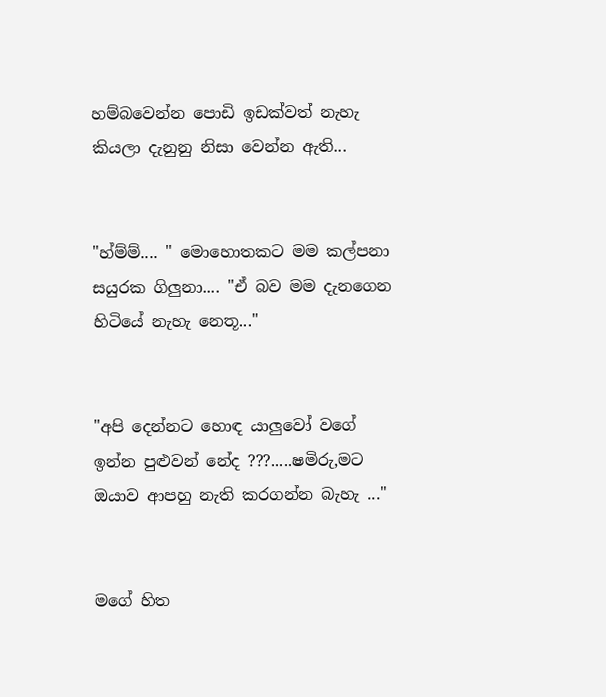හම්බවෙන්න පොඩි ඉඩක්වත් නැහැ කියලා දැනුනු නිසා වෙන්න ඇති...


"හ්ම්ම්.... " මොහොතකට මම කල්පනා සයුරක ගිලුනා.... "ඒ බව මම දැනගෙන හිටියේ නැහැ නෙතූ..."


"අපි දෙන්නට හොඳ යාලුවෝ වගේ ඉන්න පුළුවන් නේද ???.....ෂමිරු,මට ඔයාව ආපහු නැති කරගන්න බැහැ ..."


මගේ හිත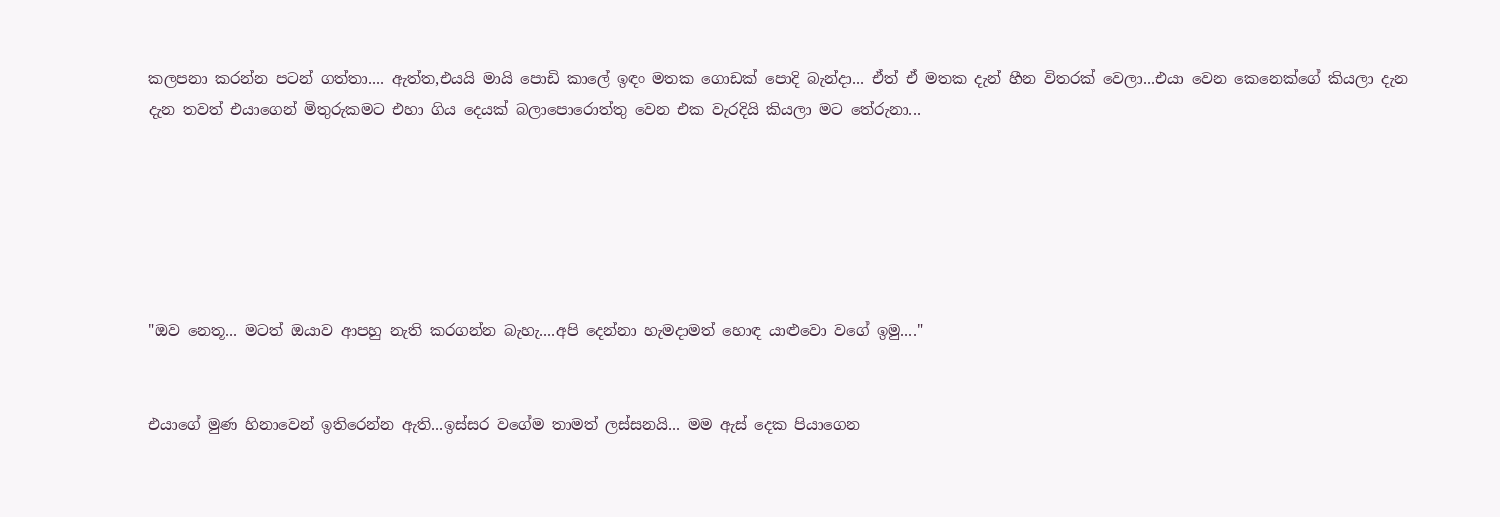කලපනා කරන්න පටන් ගත්තා.... ඇත්ත,එයයි මායි පොඩි කාලේ ඉඳං මතක ගොඩක් පොදි බැන්දා... ඒත් ඒ මතක දැන් හීන විතරක් වෙලා...එයා වෙන කෙනෙක්ගේ කියලා දැන දැන තවත් එයාගෙන් මිතුරුකමට එහා ගිය දෙයක් බලාපොරොත්තු වෙන එක වැරදියි කියලා මට තේරුනා...






"ඔව නෙතූ... මටත් ඔයාව ආපහු නැති කරගන්න බැහැ....අපි දෙන්නා හැමදාමත් හොඳ යාළුවො වගේ ඉමු...."


එයාගේ මුණ හිනාවෙන් ඉතිරෙන්න ඇති...ඉස්සර වගේම තාමත් ලස්සනයි... මම ඇස් දෙක පියාගෙන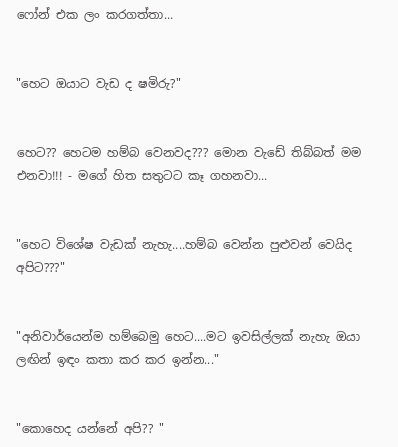ෆෝන් එක ලං කරගත්තා...


"හෙට ඔයාට වැඩ ද ෂමිරු?"


හෙට?? හෙටම හම්බ වෙනවද??? මොන වැඩේ තිබ්බත් මම එනවා!!! - මගේ හිත සතුටට කෑ ගහනවා...


"හෙට විශේෂ වැඩක් නැහැ....හම්බ වෙන්න පුළුවන් වෙයිද අපිට???"


"අනිවාර්යෙන්ම හම්බෙමු හෙට....මට ඉවසිල්ලක් නැහැ ඔයා ලඟින් ඉඳං කතා කර කර ඉන්න..."


"කොහෙද යන්නේ අපි?? "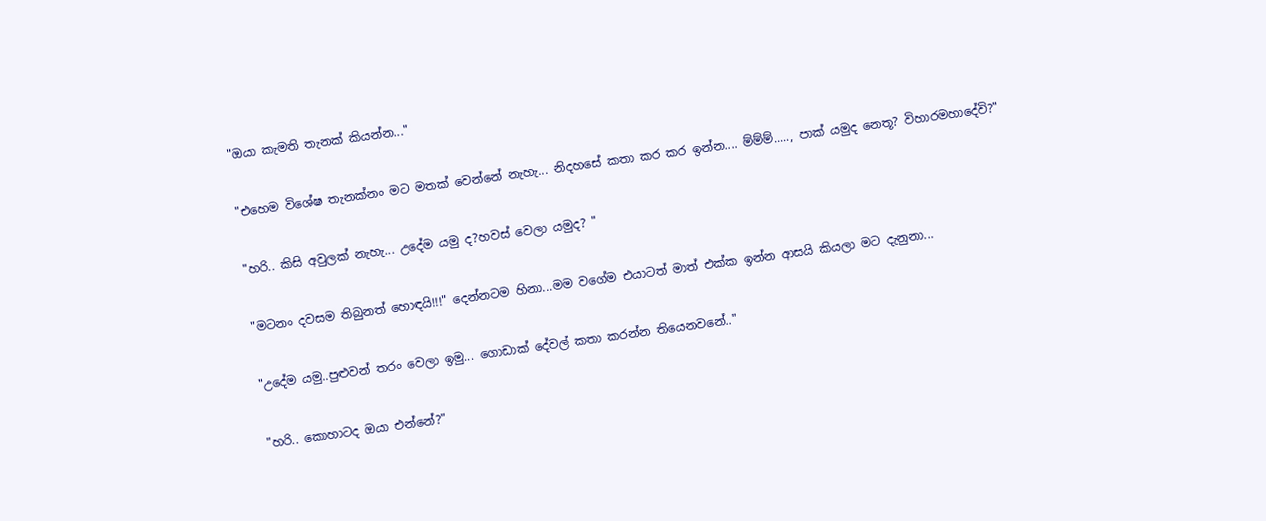"ඔයා කැමති තැනක් කියන්න..."


"එහෙම විශේෂ තැනක්නං මට මතක් වෙන්නේ නැහැ... නිදහසේ කතා කර කර ඉන්න.... ම්ම්ම්....., පාක් යමුද නෙතූ? විහාරමහාදේවි?"


"හරි.. කිසි අවුලක් නැහැ... උදේම යමු ද?හවස් වෙලා යමුද? "


"මටනං දවසම තිබුනත් හොඳයි!!!" දෙන්නටම හිනා...මම වගේම එයාටත් මාත් එක්ක ඉන්න ආසයි කියලා මට දැනුනා...


"උදේම යමු..පුළුවන් තරං වෙලා ඉමු... ගොඩාක් දේවල් කතා කරන්න තියෙනවනේ.."


"හරි.. කොහාටද ඔයා එන්නේ?"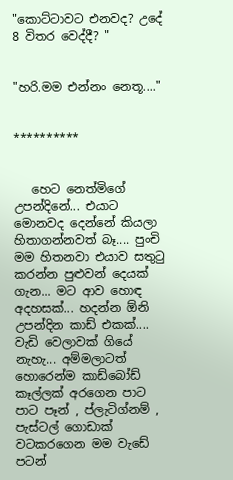"කොට්ටාවට එනවද? උදේ 8 විතර වෙද්දී? "


"හරි.මම එන්නං නෙතූ...."


**********


   හෙට නෙත්මිගේ උපන්දිනේ... එයාට මොනවද දෙන්නේ කියලා හිතාගන්නවත් බෑ.... පුංචි මම හිතනවා එයාව සතුටු කරන්න පුළුවන් දෙයක් ගැන... මට ආව හොඳ අදහසක්... හදන්න ඕනි උපන්දින කාඩ් එකක්.... වැඩි වෙලාවක් ගියේ නැහැ... අම්මලාටත් හොරෙන්ම කාඩ්බෝඩ් කෑල්ලක් අරගෙන පාට පාට පෑන් , ප්ලැටිග්නම් , පැස්ටල් ගොඩාක් වටකරගෙන මම වැඩේ පටන්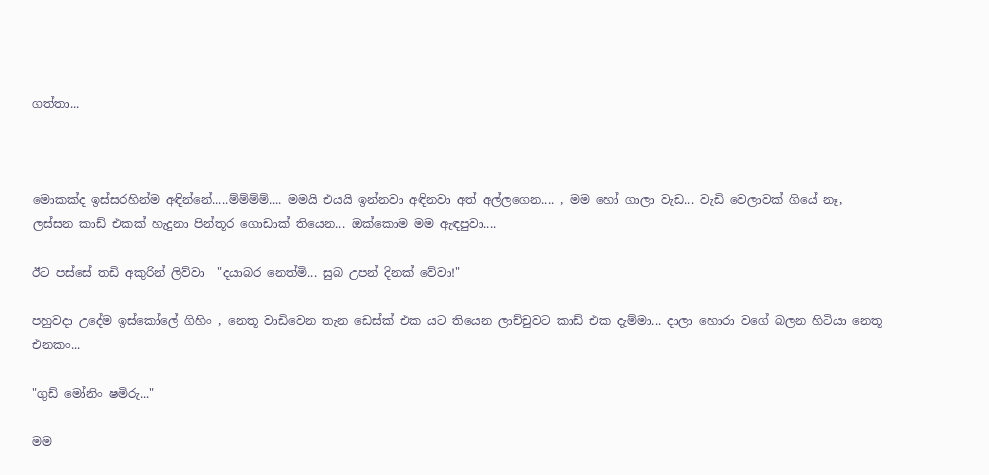ගත්තා...



මොකක්ද ඉස්සරහින්ම අඳින්නේ.....ම්ම්ම්ම්.... මමයි එයයි ඉන්නවා අඳිනවා අත් අල්ලගෙන.... , මම හෝ ගාලා වැඩ... වැඩි වෙලාවක් ගියේ නෑ, ලස්සන කාඩ් එකක් හැදුනා පින්තූර ගොඩාක් තියෙන... ඔක්කොම මම ඇඳපුවා....

ඊට පස්සේ තඩි අකුරින් ලිව්වා  "දයාබර නෙත්මි... සුබ උපන් දිනක් වේවා!"

පහුවදා උදේම ඉස්කෝලේ ගිහිං , නෙතූ වාඩිවෙන තැන ඩෙස්ක් එක යට තියෙන ලාච්චුවට කාඩ් එක දැම්මා... දාලා හොරා වගේ බලන හිටියා නෙතූ එනකං...

"ගුඩ් මෝනිං ෂමිරු..."

මම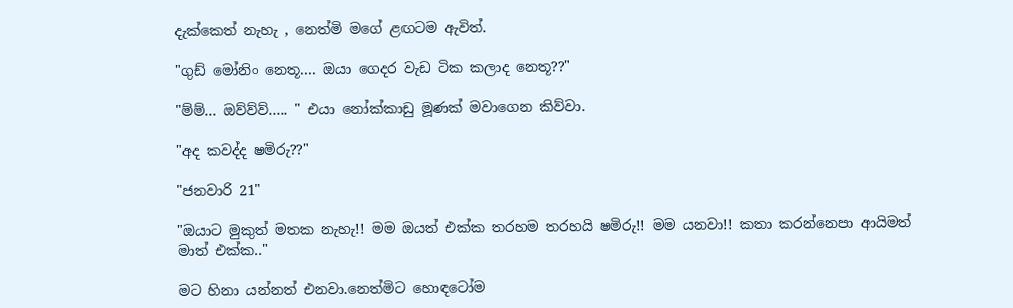දැක්කෙත් නැහැ , නෙත්මි මගේ ළඟටම ඇවිත්.

"ගුඩ් මෝනිං නෙතූ.... ඔයා ගෙදර වැඩ ටික කලාද නෙතූ??"

"ම්ම්... ඔව්ව්ව්..... " එයා නෝක්කාඩු මූණක් මවාගෙන කිව්වා.

"අද කවද්ද ෂමිරු??"

"ජනවාරි 21"

"ඔයාට මුකුත් මතක නැහැ!! මම ඔයත් එක්ක තරහම තරහයි ෂමිරු!! මම යනවා!! කතා කරන්නෙපා ආයිමත් මාත් එක්ක.."

මට හිනා යන්නත් එනවා.නෙත්මිට හොඳටෝම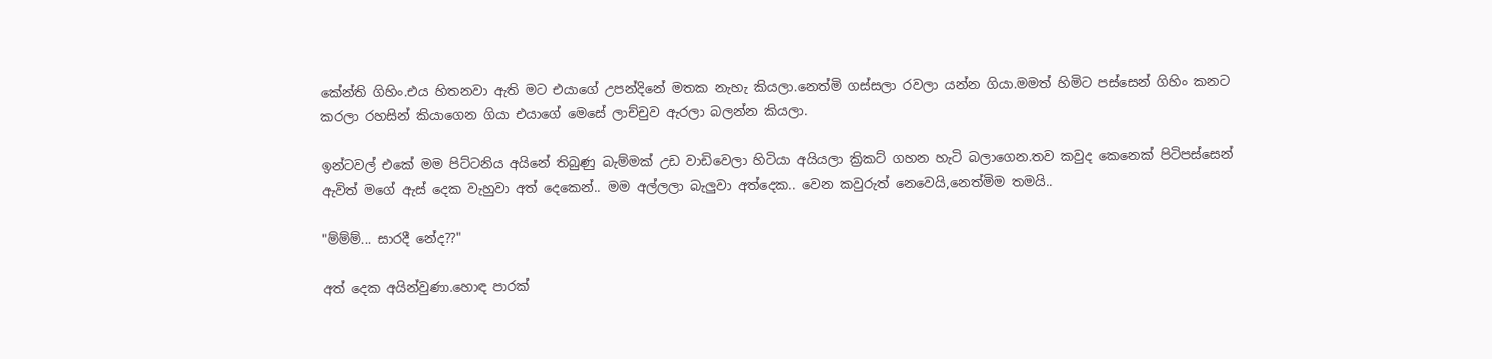කේන්ති ගිහිං.එය හිතනවා ඇති මට එයාගේ උපන්දිනේ මතක නැහැ කියලා.නෙත්මි ගස්සලා රවලා යන්න ගියා.මමත් හිමිට පස්සෙන් ගිහිං කනට කරලා රහසින් කියාගෙන ගියා එයාගේ මෙසේ ලාච්චුව ඇරලා බලන්න කියලා.

ඉන්ටවල් එකේ මම පිට්ටනිය අයිනේ තිබුණු බැම්මක් උඩ වාඩිවෙලා හිටියා අයියලා ක්‍රිකට් ගහන හැටි බලාගෙන.තව කවුද කෙනෙක් පිටිපස්සෙන් ඇවිත් මගේ ඇස් දෙක වැහුවා අත් දෙකෙන්.. මම අල්ලලා බැලුවා අත්දෙක.. වෙන කවුරුත් නෙවෙයි,නෙත්මිම තමයි..

"ම්ම්ම්... සාරදී නේද??"

අත් දෙක අයින්වුණා.හොඳ පාරක්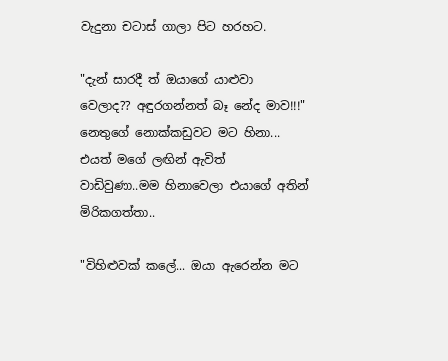වැදුනා චටාස් ගාලා පිට හරහට.

"දැන් සාරදී ත් ඔයාගේ යාළුවා වෙලාද?? අඳුරගන්නත් බෑ නේද මාව!!!" නෙතුගේ නොක්කඩුවට මට හිනා... එයත් මගේ ලඟින් ඇවිත් වාඩිවුණා..මම හිනාවෙලා එයාගේ අතින් මිරිකගත්තා..

"විහිළුවක් කලේ... ඔයා ඇරෙන්න මට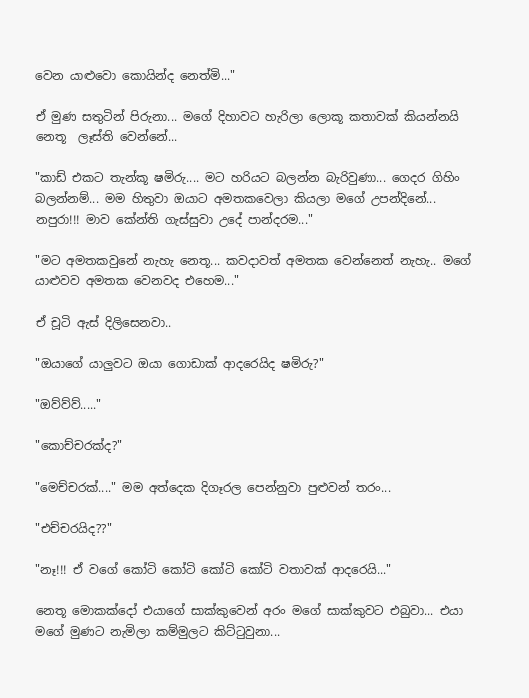වෙන යාළුවො කොයින්ද නෙත්මි..."

ඒ මුණ සතුටින් පිරුනා... මගේ දිහාවට හැරිලා ලොකූ කතාවක් කියන්නයි නෙතූ  ලෑස්ති වෙන්නේ...

"කාඩ් එකට තැන්කූ ෂමිරු.... මට හරියට බලන්න බැරිවුණා... ගෙදර ගිහිං බලන්නම්... මම හිතුවා ඔයාට අමතකවෙලා කියලා මගේ උපන්දිනේ... නපුරා!!! මාව කේන්ති ගැස්සුවා උදේ පාන්දරම..."

"මට අමතකවුනේ නැහැ නෙතූ... කවදාවත් අමතක වෙන්නෙත් නැහැ.. මගේ යාළුවව අමතක වෙනවද එහෙම..."

ඒ චූටි ඇස් දිලිසෙනවා..

"ඔයාගේ යාලුවට ඔයා ගොඩාක් ආදරෙයිද ෂමිරු?"

"ඔව්ව්ව්....."

"කොච්චරක්ද?"

"මෙච්චරක්...." මම අත්දෙක දිගෑරල පෙන්නුවා පුළුවන් තරං...

"එච්චරයිද??"

"නෑ!!! ඒ වගේ කෝටි කෝටි කෝටි කෝටි වතාවක් ආදරෙයි..."

නෙතූ මොකක්දෝ එයාගේ සාක්කුවෙන් අරං මගේ සාක්කුවට එබුවා... එයා මගේ මුණට නැමිලා කම්මුලට කිට්ටුවුනා...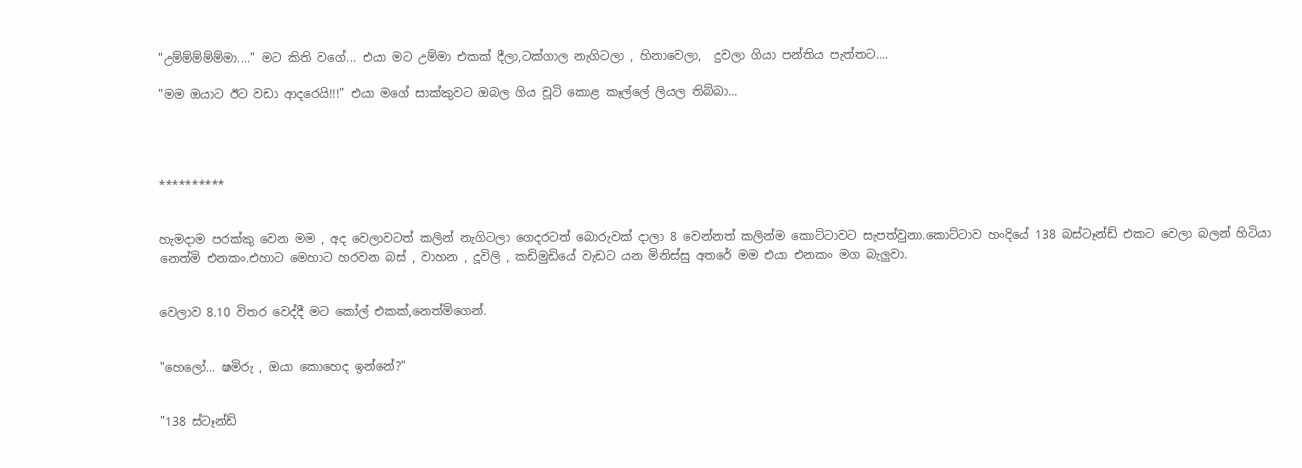"උම්ම්ම්ම්ම්මා...." මට කිති වගේ... එයා මට උම්මා එකක් දීලා,ටක්ගාල නැගිටලා , හිනාවෙලා,  දුවලා ගියා පන්තිය පැත්තට....

"මම ඔයාට ඊට වඩා ආදරෙයි!!!" එයා මගේ සාක්කුවට ඔබල ගිය චූටි කොළ කෑල්ලේ ලියල තිබ්බා...




**********


හැමදාම පරක්කු වෙන මම , අද වෙලාවටත් කලින් නැගිටලා ගෙදරටත් බොරුවක් දාලා 8 වෙන්නත් කලින්ම කොට්ටාවට සැපත්වුනා.කොට්ටාව හංදියේ 138 බස්ටෑන්ඩ් එකට වෙලා බලන් හිටියා නෙත්මි එනකං.එහාට මෙහාට හරවන බස් , වාහන , දූවිලි , කඩිමුඩියේ වැඩට යන මිනිස්සු අතරේ මම එයා එනකං මග බැලුවා.


වෙලාව 8.10 විතර වෙද්දී මට කෝල් එකක්,නෙත්මිගෙන්.


"හෙලෝ... ෂමිරු , ඔයා කොහෙද ඉන්නේ?"


"138 ස්ටෑන්ඩ්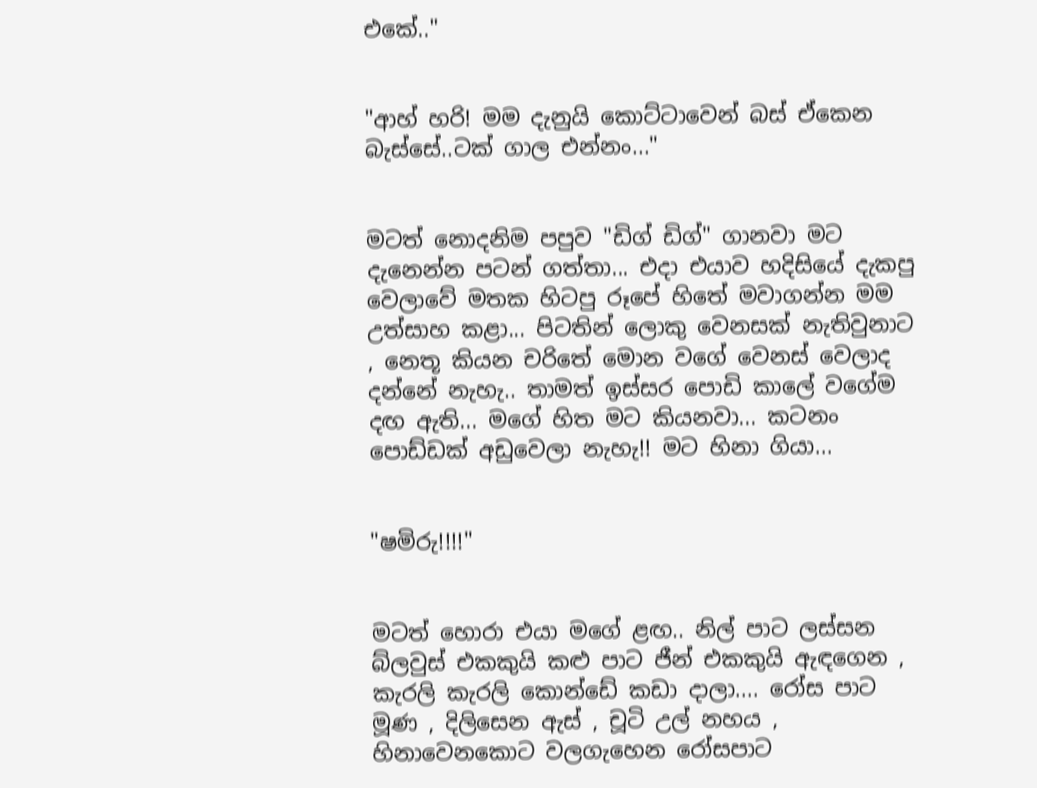එකේ.."


"ආහ් හරි! මම දැනුයි කොට්ටාවෙන් බස් ඒකෙන බැස්සේ..ටක් ගාල එන්නං..."


මටත් නොදනිම පපුව "ඩිග් ඩිග්" ගානවා මට දැනෙන්න පටන් ගත්තා... එදා එයාව හදිසියේ දැකපු වෙලාවේ මතක හිටපු රූපේ හිතේ මවාගන්න මම උත්සාහ කළා... පිටතින් ලොකු වෙනසක් නැතිවුනාට , නෙතූ කියන චරිතේ මොන වගේ වෙනස් වෙලාද දන්නේ නැහැ.. තාමත් ඉස්සර පොඩි කාලේ වගේම දඟ ඇති... මගේ හිත මට කියනවා... කටනං පොඩ්ඩක් අඩුවෙලා නැහැ!! මට හිනා ගියා...


"ෂමිරු!!!!"


මටත් හොරා එයා මගේ ළඟ.. නිල් පාට ලස්සන බ්ලවුස් එකකුයි කළු පාට ජීන් එකකුයි ඇඳගෙන , කැරලි කැරලි කොන්ඩේ කඩා දාලා.... රෝස පාට මූණ , දිලිසෙන ඇස් , චූටි උල් නහය , හිනාවෙනකොට වලගැහෙන රෝසපාට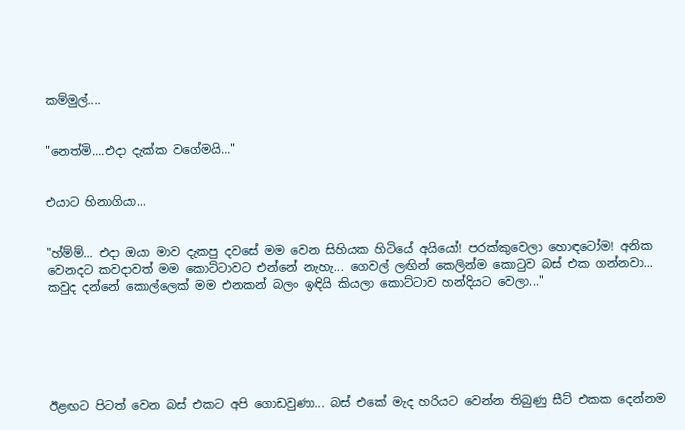කම්මුල්....


"නෙත්මි....එදා දැක්ක වගේමයි..."


එයාට හිනාගියා...


"හ්ම්ම්... එදා ඔයා මාව දැකපු දවසේ මම වෙන සිහියක හිටියේ අයියෝ! පරක්කුවෙලා හොඳටෝම! අනික වෙනදට කවදාවත් මම කොට්ටාවට එන්නේ නැහැ... ගෙවල් ලඟින් කෙලින්ම කොටුව බස් එක ගන්නවා... කවුද දන්නේ කොල්ලෙක් මම එනකන් බලං ඉඳියි කියලා කොට්ටාව හන්දියට වෙලා..."






ඊළඟට පිටත් වෙන බස් එකට අපි ගොඩවුණා... බස් එකේ මැද හරියට වෙන්න තිබුණු සීට් එකක දෙන්නම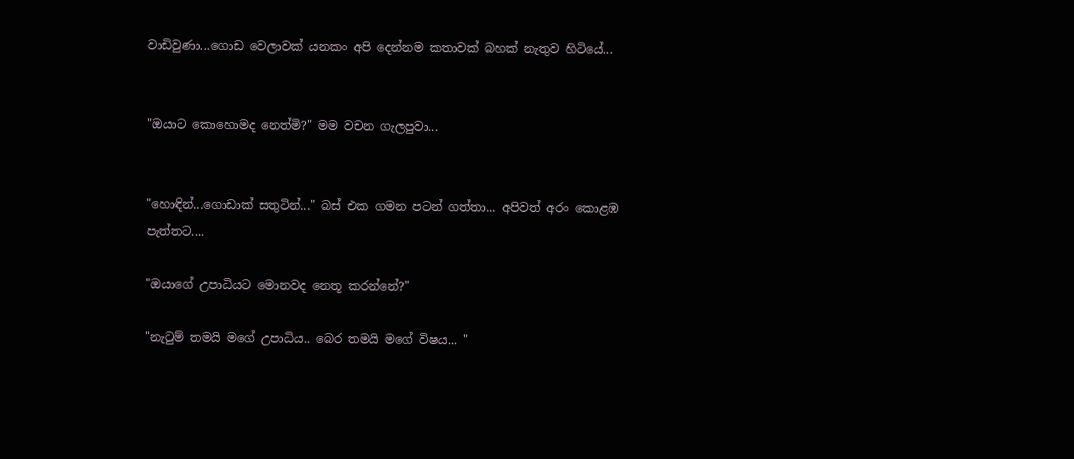වාඩිවුණා...ගොඩ වෙලාවක් යනකං අපි දෙන්නම කතාවක් බහක් නැතුව හිටියේ...


"ඔයාට කොහොමද නෙත්මි?" මම වචන ගැලපුවා...


"හොඳින්...ගොඩාක් සතුටින්..." බස් එක ගමන පටන් ගත්තා... අපිවත් අරං කොළඹ පැත්තට....

"ඔයාගේ උපාධියට මොනවද නෙතූ කරන්නේ?"

"නැටුම් තමයි මගේ උපාධිය.. බෙර තමයි මගේ විෂය... "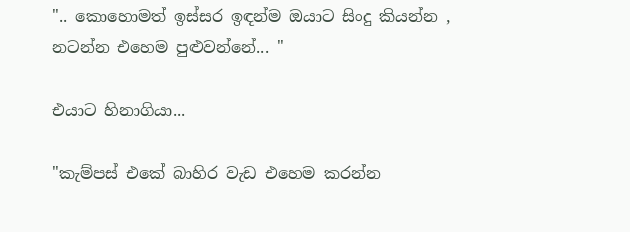".. කොහොමත් ඉස්සර ඉඳන්ම ඔයාට සිංදු කියන්න , නටන්න එහෙම පුළුවන්නේ... "

එයාට හිනාගියා...

"කැම්පස් එකේ බාහිර වැඩ එහෙම කරන්න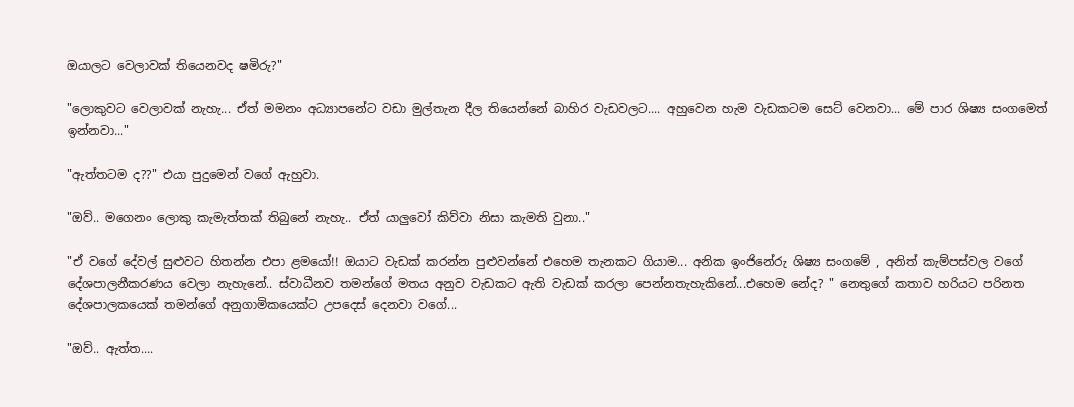ඔයාලට වෙලාවක් තියෙනවද ෂමිරු?"

"ලොකුවට වෙලාවක් නැහැ... ඒත් මමනං අධ්‍යාපනේට වඩා මුල්තැන දීල තියෙන්නේ බාහිර වැඩවලට.... අහුවෙන හැම වැඩකටම සෙට් වෙනවා... මේ පාර ශිෂ්‍ය සංගමෙත් ඉන්නවා..."

"ඇත්තටම ද??" එයා පුදුමෙන් වගේ ඇහුවා.

"ඔව්.. මගෙනං ලොකු කැමැත්තක් තිබුනේ නැහැ.. ඒත් යාලුවෝ කිව්වා නිසා කැමති වුනා.."

"ඒ වගේ දේවල් සුළුවට හිතන්න එපා ළමයෝ!! ඔයාට වැඩක් කරන්න පුළුවන්නේ එහෙම තැනකට ගියාම... අනික ඉංජිනේරු ශිෂ්‍ය සංගමේ , අනිත් කැම්පස්වල වගේ දේශපාලනීකරණය වෙලා නැහැනේ.. ස්වාධීනව තමන්ගේ මතය අනුව වැඩකට ඇති වැඩක් කරලා පෙන්නතැහැකිනේ...එහෙම නේද? " නෙතුගේ කතාව හරියට පරිනත දේශපාලකයෙක් තමන්ගේ අනුගාමිකයෙක්ට උපදෙස් දෙනවා වගේ...

"ඔව්.. ඇත්ත....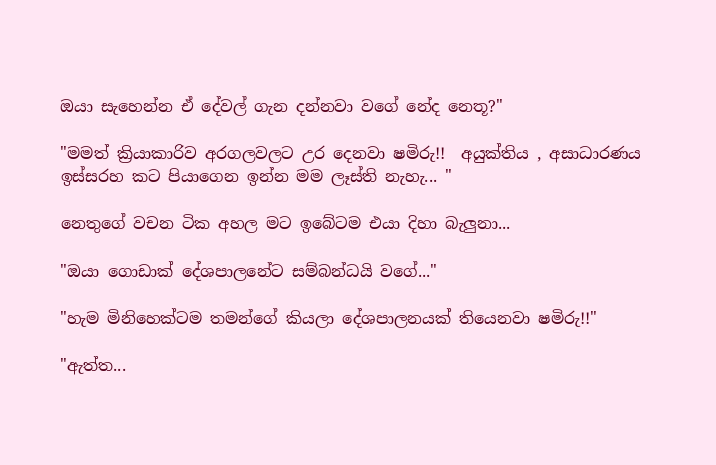ඔයා සැහෙන්න ඒ දේවල් ගැන දන්නවා වගේ නේද නෙතූ?"

"මමත් ක්‍රියාකාරිව අරගලවලට උර දෙනවා ෂමිරු!!  අයුක්තිය , අසාධාරණය ඉස්සරහ කට පියාගෙන ඉන්න මම ලෑස්ති නැහැ... "

නෙතුගේ වචන ටික අහල මට ඉබේටම එයා දිහා බැලුනා...

"ඔයා ගොඩාක් දේශපාලනේට සම්බන්ධයි වගේ..."

"හැම මිනිහෙක්ටම තමන්ගේ කියලා දේශපාලනයක් තියෙනවා ෂමිරු!!"

"ඇත්ත...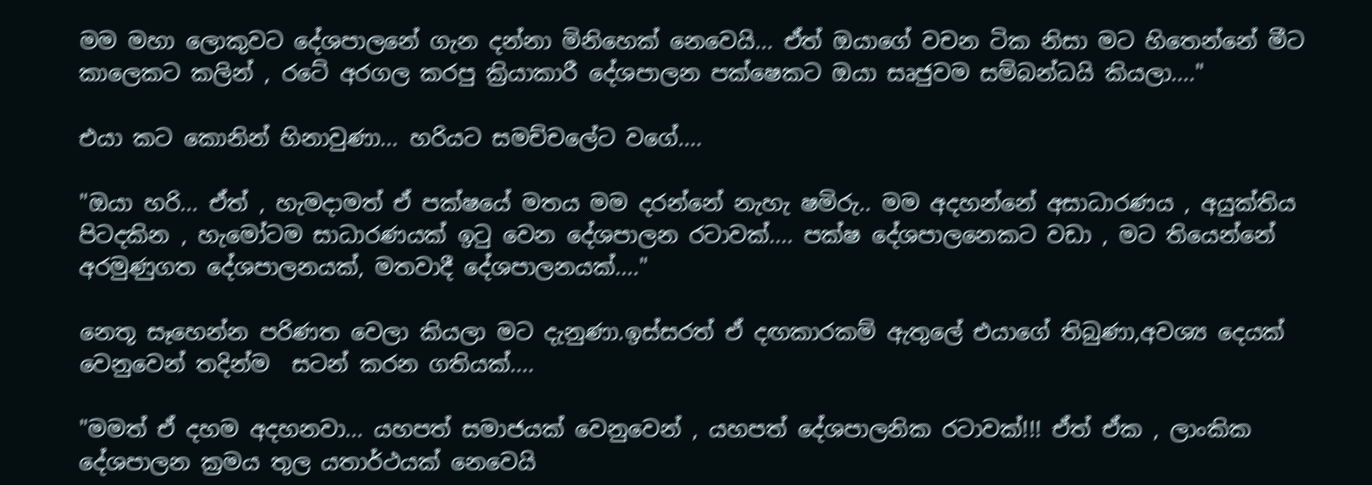මම මහා ලොකුවට දේශපාලනේ ගැන දන්නා මිනිහෙක් නෙවෙයි... ඒත් ඔයාගේ වචන ටික නිසා මට හිතෙන්නේ මීට කාලෙකට කලින් , රටේ අරගල කරපු ක්‍රියාකාරී දේශපාලන පක්ෂෙකට ඔයා සෘජුවම සම්බන්ධයි කියලා...."

එයා කට කොනින් හිනාවුණා... හරියට සමච්චලේට වගේ....

"ඔයා හරි... ඒත් , හැමදාමත් ඒ පක්ෂයේ මතය මම දරන්නේ නැහැ ෂමිරු.. මම අදහන්නේ අසාධාරණය , අයුක්තිය පිටදකින , හැමෝටම සාධාරණයක් ඉටු වෙන දේශපාලන රටාවක්.... පක්ෂ දේශපාලනෙකට වඩා , මට තියෙන්නේ අරමුණුගත දේශපාලනයක්, මතවාදී දේශපාලනයක්...."

නෙතූ සෑහෙන්න පරිණත වෙලා කියලා මට දැනුණා.ඉස්සරත් ඒ දඟකාරකම් ඇතුලේ එයාගේ තිබුණා,අවශ්‍ය දෙයක් වෙනුවෙන් තදින්ම  සටන් කරන ගතියක්....

"මමත් ඒ දහම අදහනවා... යහපත් සමාජයක් වෙනුවෙන් , යහපත් දේශපාලනික රටාවක්!!! ඒත් ඒක , ලාංකික දේශපාලන ක්‍රමය තුල යතාර්ථයක් නෙවෙයි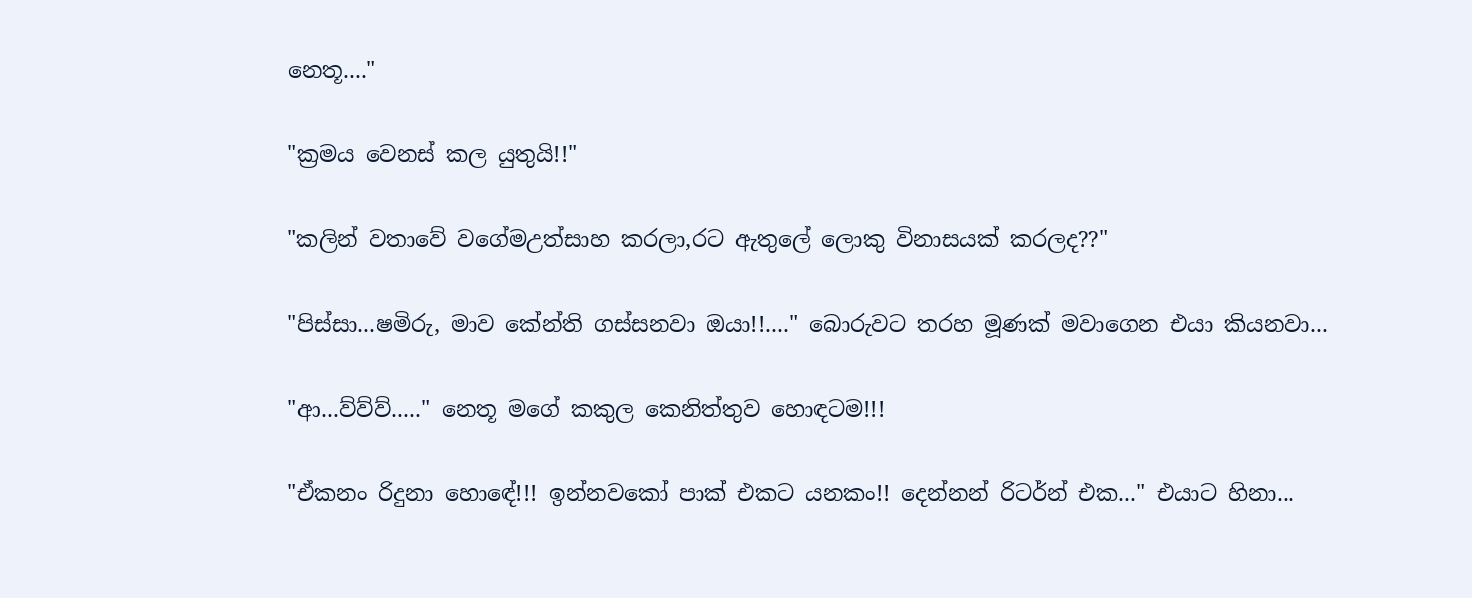නෙතූ...."

"ක්‍රමය වෙනස් කල යුතුයි!!"

"කලින් වතාවේ වගේමඋත්සාහ කරලා,රට ඇතුලේ ලොකු විනාසයක් කරලද??"

"පිස්සා...ෂමිරු, මාව කේන්ති ගස්සනවා ඔයා!!...." බොරුවට තරහ මූණක් මවාගෙන එයා කියනවා...

"ආ...ව්ව්ව්....." නෙතූ මගේ කකුල කෙනිත්තුව හොඳටම!!!

"ඒකනං රිදුනා හොඳේ!!! ඉන්නවකෝ පාක් එකට යනකං!! දෙන්නන් රිටර්න් එක..." එයාට හිනා...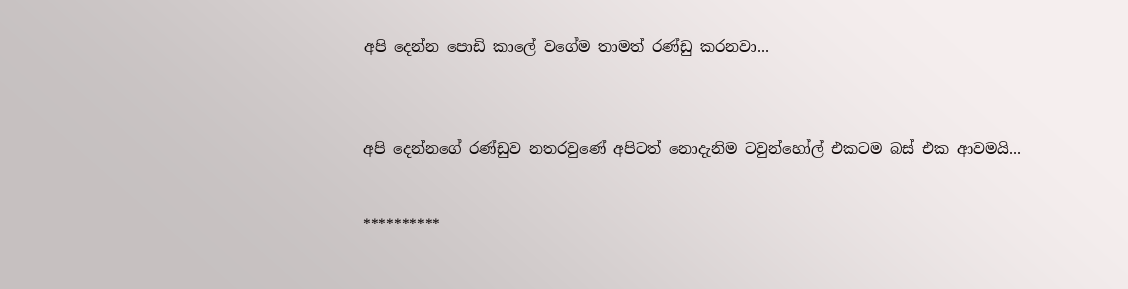අපි දෙන්න පොඩි කාලේ වගේම තාමත් රණ්ඩු කරනවා...



අපි දෙන්නගේ රණ්ඩුව නතරවුණේ අපිටත් නොදැනිම ටවුන්හෝල් එකටම බස් එක ආවමයි...


**********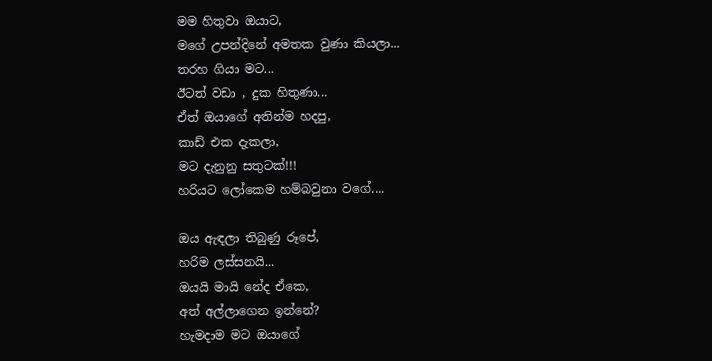මම හිතුවා ඔයාට,
මගේ උපන්දිනේ අමතක වුණා කියලා...
තරහ ගියා මට...
ඊටත් වඩා , දුක හිතුණා...
ඒත් ඔයාගේ අතින්ම හදපු,
කාඩ් එක දැකලා,
මට දැනුනු සතුටක්!!!
හරියට ලෝකෙම හම්බවුනා වගේ....

ඔය ඇඳලා තිබුණු රූපේ,
හරිම ලස්සනයි...
ඔයයි මායි නේද ඒකෙ,
අත් අල්ලාගෙන ඉන්නේ?
හැමදාම මට ඔයාගේ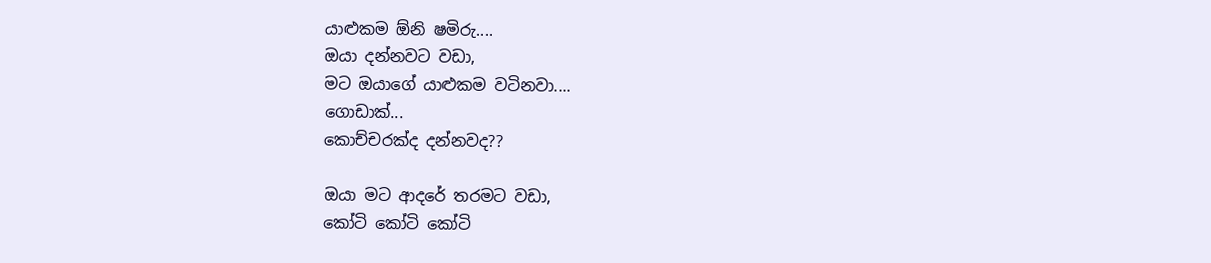යාළුකම ඕනි ෂමිරු....
ඔයා දන්නවට වඩා,
මට ඔයාගේ යාළුකම වටිනවා....
ගොඩාක්...
කොච්චරක්ද දන්නවද??

ඔයා මට ආදරේ තරමට වඩා,
කෝටි කෝටි කෝටි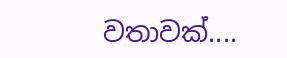වතාවක්....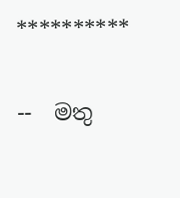**********

--  මතු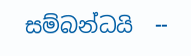සම්බන්ධයි  --